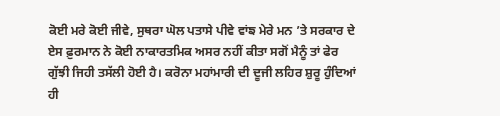ਕੋਈ ਮਰੇ ਕੋਈ ਜੀਵੇ, ਸੁਥਰਾ ਘੋਲ ਪਤਾਸੇ ਪੀਵੇ ਵਾਂਙ ਮੇਰੇ ਮਨ ’ਤੇ ਸਰਕਾਰ ਦੇ ਏਸ ਫ਼ੁਰਮਾਨ ਨੇ ਕੋਈ ਨਾਕਾਰਤਮਿਕ ਅਸਰ ਨਹੀਂ ਕੀਤਾ ਸਗੋਂ ਮੈਨੂੰ ਤਾਂ ਫੇਰ ਗੁੱਝੀ ਜਿਹੀ ਤਸੱਲੀ ਹੋਈ ਹੈ। ਕਰੋਨਾ ਮਹਾਂਮਾਰੀ ਦੀ ਦੂਜੀ ਲਹਿਰ ਸ਼ੁਰੂ ਹੁੰਦਿਆਂ ਹੀ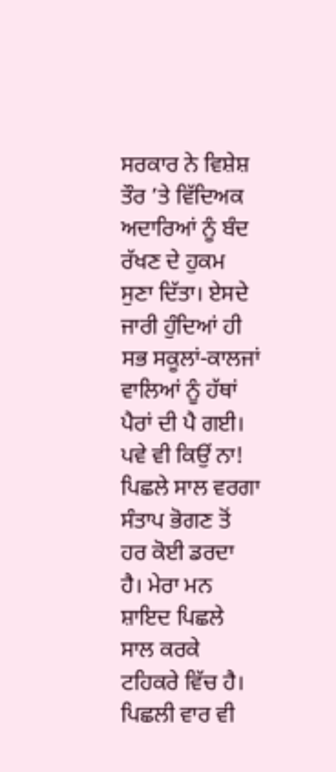ਸਰਕਾਰ ਨੇ ਵਿਸ਼ੇਸ਼ ਤੌਰ ’ਤੇ ਵਿੱਦਿਅਕ ਅਦਾਰਿਆਂ ਨੂੰ ਬੰਦ ਰੱਖਣ ਦੇ ਹੁਕਮ ਸੁਣਾ ਦਿੱਤਾ। ਏਸਦੇ ਜਾਰੀ ਹੁੰਦਿਆਂ ਹੀ ਸਭ ਸਕੂਲਾਂ-ਕਾਲਜਾਂ ਵਾਲਿਆਂ ਨੂੰ ਹੱਥਾਂ ਪੈਰਾਂ ਦੀ ਪੈ ਗਈ। ਪਵੇ ਵੀ ਕਿਉਂ ਨਾ! ਪਿਛਲੇ ਸਾਲ ਵਰਗਾ ਸੰਤਾਪ ਭੋਗਣ ਤੋਂ ਹਰ ਕੋਈ ਡਰਦਾ ਹੈ। ਮੇਰਾ ਮਨ ਸ਼ਾਇਦ ਪਿਛਲੇ ਸਾਲ ਕਰਕੇ ਟਹਿਕਰੇ ਵਿੱਚ ਹੈ। ਪਿਛਲੀ ਵਾਰ ਵੀ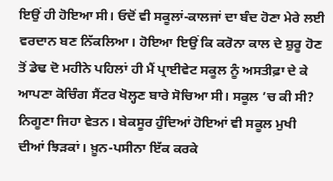ਇਉਂ ਹੀ ਹੋਇਆ ਸੀ। ਓਦੋਂ ਵੀ ਸਕੂਲਾਂ-ਕਾਲਜਾਂ ਦਾ ਬੰਦ ਹੋਣਾ ਮੇਰੇ ਲਈ ਵਰਦਾਨ ਬਣ ਨਿੱਕਲਿਆ। ਹੋਇਆ ਇਉਂ ਕਿ ਕਰੋਨਾ ਕਾਲ ਦੇ ਸ਼ੁਰੂ ਹੋਣ ਤੋਂ ਡੇਢ ਦੋ ਮਹੀਨੇ ਪਹਿਲਾਂ ਹੀ ਮੈਂ ਪ੍ਰਾਈਵੇਟ ਸਕੂਲ ਨੂੰ ਅਸਤੀਫ਼ਾ ਦੇ ਕੇ ਆਪਣਾ ਕੋਚਿੰਗ ਸੈਂਟਰ ਖੋਲ੍ਹਣ ਬਾਰੇ ਸੋਚਿਆ ਸੀ। ਸਕੂਲ ’ਚ ਕੀ ਸੀ? ਨਿਗੂਣਾ ਜਿਹਾ ਵੇਤਨ। ਬੇਕਸੂਰ ਹੁੰਦਿਆਂ ਹੋਇਆਂ ਵੀ ਸਕੂਲ ਮੁਖੀ ਦੀਆਂ ਝਿੜਕਾਂ। ਖ਼ੂਨ-ਪਸੀਨਾ ਇੱਕ ਕਰਕੇ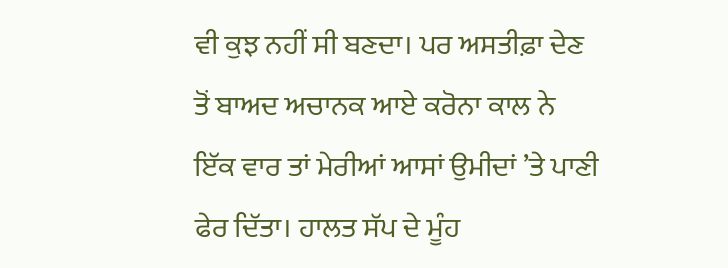ਵੀ ਕੁਝ ਨਹੀਂ ਸੀ ਬਣਦਾ। ਪਰ ਅਸਤੀਫ਼ਾ ਦੇਣ ਤੋਂ ਬਾਅਦ ਅਚਾਨਕ ਆਏ ਕਰੋਨਾ ਕਾਲ ਨੇ ਇੱਕ ਵਾਰ ਤਾਂ ਮੇਰੀਆਂ ਆਸਾਂ ਉਮੀਦਾਂ ’ਤੇ ਪਾਣੀ ਫੇਰ ਦਿੱਤਾ। ਹਾਲਤ ਸੱਪ ਦੇ ਮੂੰਹ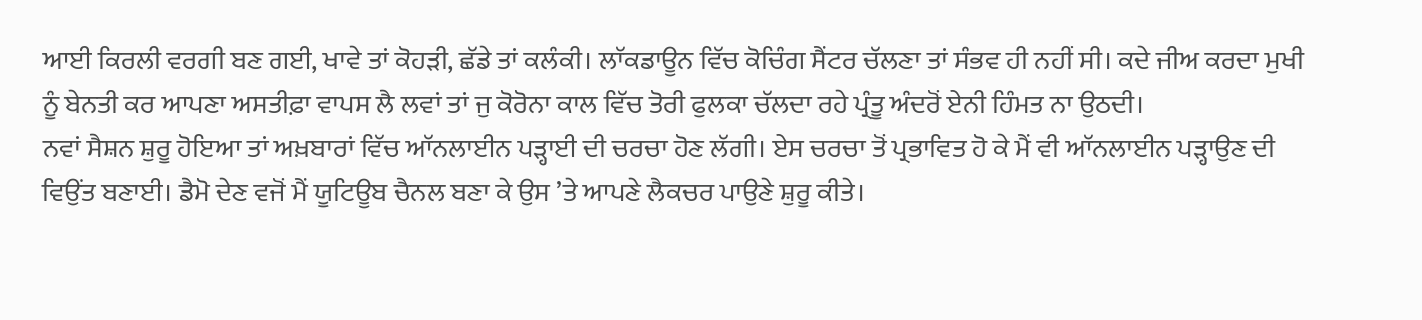ਆਈ ਕਿਰਲੀ ਵਰਗੀ ਬਣ ਗਈ, ਖਾਵੇ ਤਾਂ ਕੋਹੜੀ, ਛੱਡੇ ਤਾਂ ਕਲੰਕੀ। ਲਾੱਕਡਾਊਨ ਵਿੱਚ ਕੋਚਿੰਗ ਸੈਂਟਰ ਚੱਲਣਾ ਤਾਂ ਸੰਭਵ ਹੀ ਨਹੀਂ ਸੀ। ਕਦੇ ਜੀਅ ਕਰਦਾ ਮੁਖੀ ਨੂੰ ਬੇਨਤੀ ਕਰ ਆਪਣਾ ਅਸਤੀਫ਼ਾ ਵਾਪਸ ਲੈ ਲਵਾਂ ਤਾਂ ਜੁ ਕੋਰੋਨਾ ਕਾਲ ਵਿੱਚ ਤੋਰੀ ਫੁਲਕਾ ਚੱਲਦਾ ਰਹੇ ਪ੍ਰੰਤੂ ਅੰਦਰੋਂ ਏਨੀ ਹਿੰਮਤ ਨਾ ਉਠਦੀ।
ਨਵਾਂ ਸੈਸ਼ਨ ਸ਼ੁਰੂ ਹੋਇਆ ਤਾਂ ਅਖ਼ਬਾਰਾਂ ਵਿੱਚ ਆੱਨਲਾਈਨ ਪੜ੍ਹਾਈ ਦੀ ਚਰਚਾ ਹੋਣ ਲੱਗੀ। ਏਸ ਚਰਚਾ ਤੋਂ ਪ੍ਰਭਾਵਿਤ ਹੋ ਕੇ ਮੈਂ ਵੀ ਆੱਨਲਾਈਨ ਪੜ੍ਹਾਉਣ ਦੀ ਵਿਉਂਤ ਬਣਾਈ। ਡੈਮੋ ਦੇਣ ਵਜੋਂ ਮੈਂ ਯੂਟਿਊਬ ਚੈਨਲ ਬਣਾ ਕੇ ਉਸ ’ਤੇ ਆਪਣੇ ਲੈਕਚਰ ਪਾਉਣੇ ਸ਼ੁਰੂ ਕੀਤੇ।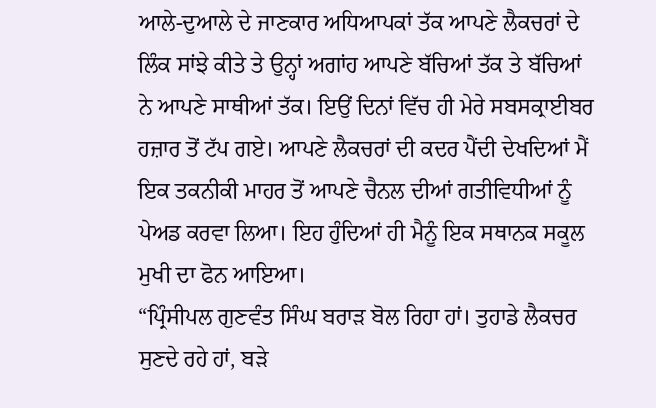ਆਲੇ-ਦੁਆਲੇ ਦੇ ਜਾਣਕਾਰ ਅਧਿਆਪਕਾਂ ਤੱਕ ਆਪਣੇ ਲੈਕਚਰਾਂ ਦੇ ਲਿੰਕ ਸਾਂਝੇ ਕੀਤੇ ਤੇ ਉਨ੍ਹਾਂ ਅਗਾਂਹ ਆਪਣੇ ਬੱਚਿਆਂ ਤੱਕ ਤੇ ਬੱਚਿਆਂ ਨੇ ਆਪਣੇ ਸਾਥੀਆਂ ਤੱਕ। ਇਉਂ ਦਿਨਾਂ ਵਿੱਚ ਹੀ ਮੇਰੇ ਸਬਸਕ੍ਰਾਈਬਰ ਹਜ਼ਾਰ ਤੋਂ ਟੱਪ ਗਏ। ਆਪਣੇ ਲੈਕਚਰਾਂ ਦੀ ਕਦਰ ਪੈਂਦੀ ਦੇਖਦਿਆਂ ਮੈਂ ਇਕ ਤਕਨੀਕੀ ਮਾਹਰ ਤੋਂ ਆਪਣੇ ਚੈਨਲ ਦੀਆਂ ਗਤੀਵਿਧੀਆਂ ਨੂੰ ਪੇਅਡ ਕਰਵਾ ਲਿਆ। ਇਹ ਹੁੰਦਿਆਂ ਹੀ ਮੈਨੂੰ ਇਕ ਸਥਾਨਕ ਸਕੂਲ ਮੁਖੀ ਦਾ ਫੋਨ ਆਇਆ।
“ਪ੍ਰਿੰਸੀਪਲ ਗੁਣਵੰਤ ਸਿੰਘ ਬਰਾੜ ਬੋਲ ਰਿਹਾ ਹਾਂ। ਤੁਹਾਡੇ ਲੈਕਚਰ ਸੁਣਦੇ ਰਹੇ ਹਾਂ, ਬੜੇ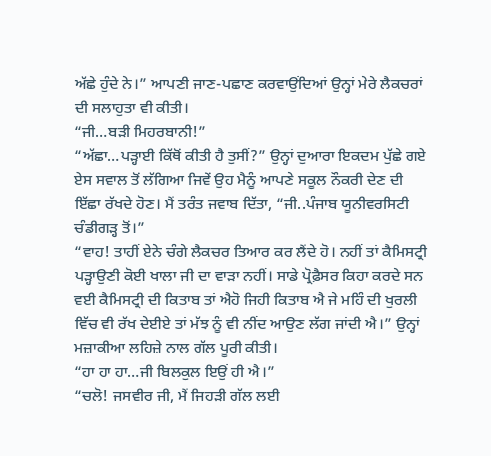ਅੱਛੇ ਹੁੰਦੇ ਨੇ।” ਆਪਣੀ ਜਾਣ-ਪਛਾਣ ਕਰਵਾਉਂਦਿਆਂ ਉਨ੍ਹਾਂ ਮੇਰੇ ਲੈਕਚਰਾਂ ਦੀ ਸਲਾਹੁਤਾ ਵੀ ਕੀਤੀ।
“ਜੀ…ਬੜੀ ਮਿਹਰਬਾਨੀ!”
“ਅੱਛਾ…ਪੜ੍ਹਾਈ ਕਿੱਥੋਂ ਕੀਤੀ ਹੈ ਤੁਸੀਂ?” ਉਨ੍ਹਾਂ ਦੁਆਰਾ ਇਕਦਮ ਪੁੱਛੇ ਗਏ ਏਸ ਸਵਾਲ ਤੋਂ ਲੱਗਿਆ ਜਿਵੇਂ ਉਹ ਮੈਨੂੰ ਆਪਣੇ ਸਕੂਲ ਨੌਕਰੀ ਦੇਣ ਦੀ ਇੱਛਾ ਰੱਖਦੇ ਹੋਣ। ਮੈਂ ਤਰੰਤ ਜਵਾਬ ਦਿੱਤਾ, “ਜੀ..ਪੰਜਾਬ ਯੂਨੀਵਰਸਿਟੀ ਚੰਡੀਗੜ੍ਹ ਤੋਂ।”
“ਵਾਹ! ਤਾਹੀਂ ਏਨੇ ਚੰਗੇ ਲੈਕਚਰ ਤਿਆਰ ਕਰ ਲੈਂਦੇ ਹੋ। ਨਹੀਂ ਤਾਂ ਕੈਮਿਸਟ੍ਰੀ ਪੜ੍ਹਾਉਣੀ ਕੋਈ ਖਾਲਾ ਜੀ ਦਾ ਵਾੜਾ ਨਹੀਂ। ਸਾਡੇ ਪ੍ਰੋਫ਼ੈਸਰ ਕਿਹਾ ਕਰਦੇ ਸਨ ਵਈ ਕੈਮਿਸਟ੍ਰੀ ਦੀ ਕਿਤਾਬ ਤਾਂ ਐਹੋ ਜਿਹੀ ਕਿਤਾਬ ਐ ਜੇ ਮਹਿੰ ਦੀ ਖੁਰਲੀ ਵਿੱਚ ਵੀ ਰੱਖ ਦੇਈਏ ਤਾਂ ਮੱਝ ਨੂੰ ਵੀ ਨੀਂਦ ਆਉਣ ਲੱਗ ਜਾਂਦੀ ਐ।” ਉਨ੍ਹਾਂ ਮਜ਼ਾਕੀਆ ਲਹਿਜ਼ੇ ਨਾਲ ਗੱਲ ਪੂਰੀ ਕੀਤੀ।
“ਹਾ ਹਾ ਹਾ…ਜੀ ਬਿਲਕੁਲ ਇਉਂ ਹੀ ਐ।”
“ਚਲੋ! ਜਸਵੀਰ ਜੀ, ਮੈਂ ਜਿਹੜੀ ਗੱਲ ਲਈ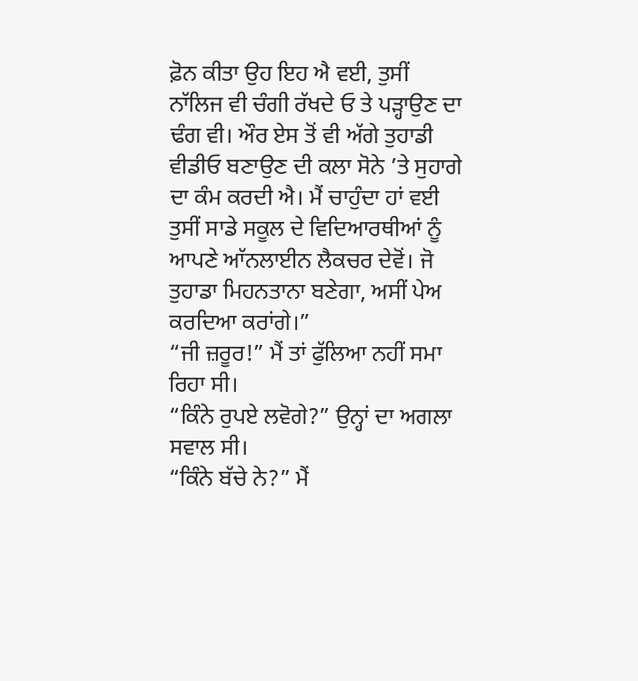ਫ਼ੋਨ ਕੀਤਾ ਉਹ ਇਹ ਐ ਵਈ, ਤੁਸੀਂ ਨਾੱਲਿਜ ਵੀ ਚੰਗੀ ਰੱਖਦੇ ਓ ਤੇ ਪੜ੍ਹਾਉਣ ਦਾ ਢੰਗ ਵੀ। ਔਰ ਏਸ ਤੋਂ ਵੀ ਅੱਗੇ ਤੁਹਾਡੀ ਵੀਡੀਓ ਬਣਾਉਣ ਦੀ ਕਲਾ ਸੋਨੇ ’ਤੇ ਸੁਹਾਗੇ ਦਾ ਕੰਮ ਕਰਦੀ ਐ। ਮੈਂ ਚਾਹੁੰਦਾ ਹਾਂ ਵਈ ਤੁਸੀਂ ਸਾਡੇ ਸਕੂਲ ਦੇ ਵਿਦਿਆਰਥੀਆਂ ਨੂੰ ਆਪਣੇ ਆੱਨਲਾਈਨ ਲੈਕਚਰ ਦੇਵੋਂ। ਜੋ ਤੁਹਾਡਾ ਮਿਹਨਤਾਨਾ ਬਣੇਗਾ, ਅਸੀਂ ਪੇਅ ਕਰਦਿਆ ਕਰਾਂਗੇ।”
“ਜੀ ਜ਼ਰੂਰ!” ਮੈਂ ਤਾਂ ਫੁੱਲਿਆ ਨਹੀਂ ਸਮਾ ਰਿਹਾ ਸੀ।
“ਕਿੰਨੇ ਰੁਪਏ ਲਵੋਗੇ?” ਉਨ੍ਹਾਂ ਦਾ ਅਗਲਾ ਸਵਾਲ ਸੀ।
“ਕਿੰਨੇ ਬੱਚੇ ਨੇ?” ਮੈਂ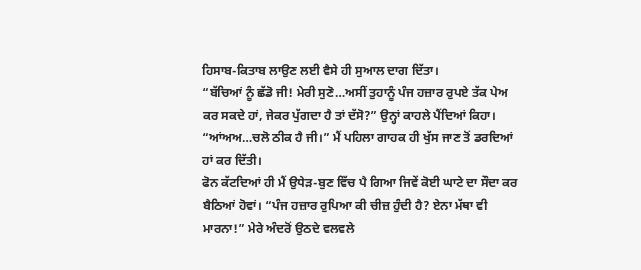ਹਿਸਾਬ-ਕਿਤਾਬ ਲਾਉਣ ਲਈ ਵੈਸੇ ਹੀ ਸੁਆਲ ਦਾਗ ਦਿੱਤਾ।
“ਬੱਚਿਆਂ ਨੂੰ ਛੱਡੋ ਜੀ! ਮੇਰੀ ਸੁਣੋ…ਅਸੀਂ ਤੁਹਾਨੂੰ ਪੰਜ ਹਜ਼ਾਰ ਰੁਪਏ ਤੱਕ ਪੇਅ ਕਰ ਸਕਦੇ ਹਾਂ, ਜੇਕਰ ਪੁੱਗਦਾ ਹੈ ਤਾਂ ਦੱਸੋ?” ਉਨ੍ਹਾਂ ਕਾਹਲੇ ਪੈਂਦਿਆਂ ਕਿਹਾ।
“ਆਂਅਅ…ਚਲੋ ਠੀਕ ਹੈ ਜੀ।” ਮੈਂ ਪਹਿਲਾ ਗਾਹਕ ਹੀ ਖੁੱਸ ਜਾਣ ਤੋਂ ਡਰਦਿਆਂ ਹਾਂ ਕਰ ਦਿੱਤੀ।
ਫੋਨ ਕੱਟਦਿਆਂ ਹੀ ਮੈਂ ਉਧੇੜ-ਬੁਣ ਵਿੱਚ ਪੈ ਗਿਆ ਜਿਵੇਂ ਕੋਈ ਘਾਟੇ ਦਾ ਸੌਦਾ ਕਰ ਬੈਠਿਆਂ ਹੋਵਾਂ। “ਪੰਜ ਹਜ਼ਾਰ ਰੁਪਿਆ ਕੀ ਚੀਜ਼ ਹੁੰਦੀ ਹੈ? ਏਨਾ ਮੱਥਾ ਵੀ ਮਾਰਨਾ!” ਮੇਰੇ ਅੰਦਰੋਂ ਉਠਦੇ ਵਲਵਲੇ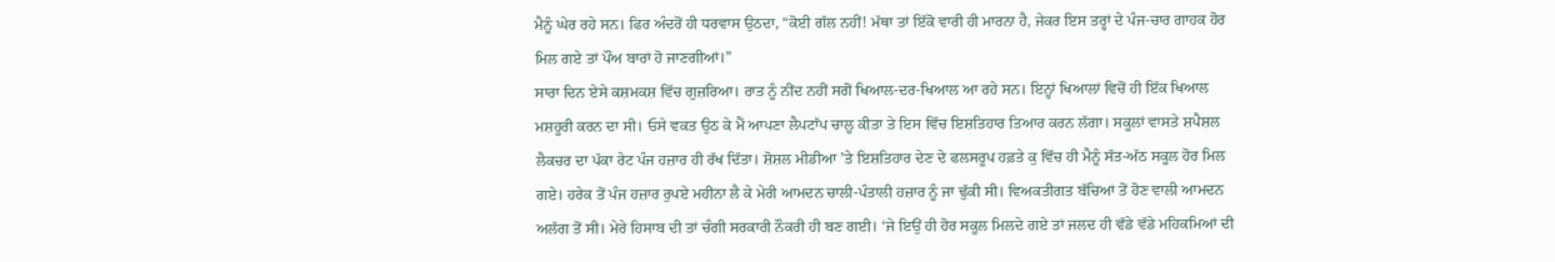ਮੈਨੂੰ ਘੇਰ ਰਹੇ ਸਨ। ਫਿਰ ਅੰਦਰੋਂ ਹੀ ਧਰਵਾਸ ਉਠਦਾ, “ਕੋਈ ਗੱਲ ਨਹੀਂ! ਮੱਥਾ ਤਾਂ ਇੱਕੋ ਵਾਰੀ ਹੀ ਮਾਰਨਾ ਹੈ, ਜੇਕਰ ਇਸ ਤਰ੍ਹਾਂ ਦੇ ਪੰਜ-ਚਾਰ ਗਾਹਕ ਹੋਰ ਮਿਲ ਗਏ ਤਾਂ ਪੌਂਅ ਬਾਰਾਂ ਹੋ ਜਾਣਗੀਆਂ।”
ਸਾਰਾ ਦਿਨ ਏਸੇ ਕਸ਼ਮਕਸ਼ ਵਿੱਚ ਗੁਜ਼ਰਿਆ। ਰਾਤ ਨੂੰ ਨੀਂਦ ਨਹੀਂ ਸਗੋਂ ਖਿਆਲ-ਦਰ-ਖਿਆਲ ਆ ਰਹੇ ਸਨ। ਇਨ੍ਹਾਂ ਖਿਆਲਾਂ ਵਿਚੋਂ ਹੀ ਇੱਕ ਖਿਆਲ ਮਸ਼ਹੂਰੀ ਕਰਨ ਦਾ ਸੀ। ਓਸੇ ਵਕਤ ਉਠ ਕੇ ਮੈਂ ਆਪਣਾ ਲੈਪਟਾੱਪ ਚਾਲੂ ਕੀਤਾ ਤੇ ਇਸ ਵਿੱਚ ਇਸ਼ਤਿਹਾਰ ਤਿਆਰ ਕਰਨ ਲੱਗਾ। ਸਕੂਲਾਂ ਵਾਸਤੇ ਸ਼ਪੈਸ਼ਲ ਲੈਕਚਰ ਦਾ ਪੱਕਾ ਰੇਟ ਪੰਜ ਹਜ਼ਾਰ ਹੀ ਰੱਖ ਦਿੱਤਾ। ਸ਼ੋਸ਼ਲ ਮੀਡੀਆ ’ਤੇ ਇਸ਼ਤਿਹਾਰ ਦੇਣ ਦੇ ਫਲਸਰੂਪ ਹਫ਼ਤੇ ਕੁ ਵਿੱਚ ਹੀ ਮੈਨੂੰ ਸੱਤ-ਅੱਠ ਸਕੂਲ ਹੋਰ ਮਿਲ ਗਏ। ਹਰੇਕ ਤੋਂ ਪੰਜ ਹਜ਼ਾਰ ਰੁਪਏ ਮਹੀਨਾ ਲੈ ਕੇ ਮੇਰੀ ਆਮਦਨ ਚਾਲੀ-ਪੰਤਾਲੀ ਹਜ਼ਾਰ ਨੂੰ ਜਾ ਢੁੱਕੀ ਸੀ। ਵਿਅਕਤੀਗਤ ਬੱਚਿਆਂ ਤੋਂ ਹੋਣ ਵਾਲੀ ਆਮਦਨ ਅਲੱਗ ਤੋਂ ਸੀ। ਮੇਰੇ ਹਿਸਾਬ ਦੀ ਤਾਂ ਚੰਗੀ ਸਰਕਾਰੀ ਨੌਕਰੀ ਹੀ ਬਣ ਗਈ। ‘ਜੇ ਇਉਂ ਹੀ ਹੋਰ ਸਕੂਲ ਮਿਲਦੇ ਗਏ ਤਾਂ ਜਲਦ ਹੀ ਵੱਡੇ ਵੱਡੇ ਮਹਿਕਮਿਆਂ ਦੀ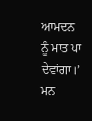ਆਮਦਨ ਨੂੰ ਮਾਤ ਪਾ ਦੇਵਾਂਗਾ।’ ਮਨ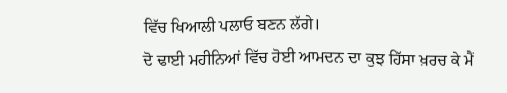ਵਿੱਚ ਖਿਆਲੀ ਪਲਾਓ ਬਣਨ ਲੱਗੇ।
ਦੋ ਢਾਈ ਮਹੀਨਿਆਂ ਵਿੱਚ ਹੋਈ ਆਮਦਨ ਦਾ ਕੁਝ ਹਿੱਸਾ ਖ਼ਰਚ ਕੇ ਮੈਂ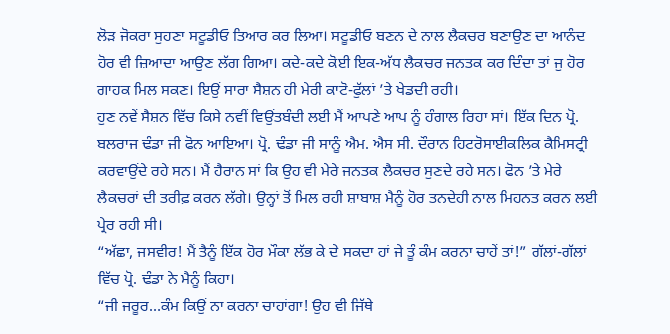ਲੋੜ ਜੋਕਰਾ ਸੁਹਣਾ ਸਟੂਡੀਓ ਤਿਆਰ ਕਰ ਲਿਆ। ਸਟੂਡੀਓ ਬਣਨ ਦੇ ਨਾਲ ਲੈਕਚਰ ਬਣਾਉਣ ਦਾ ਆਨੰਦ ਹੋਰ ਵੀ ਜ਼ਿਆਦਾ ਆਉਣ ਲੱਗ ਗਿਆ। ਕਦੇ-ਕਦੇ ਕੋਈ ਇਕ-ਅੱਧ ਲੈਕਚਰ ਜਨਤਕ ਕਰ ਦਿੰਦਾ ਤਾਂ ਜੁ ਹੋਰ ਗਾਹਕ ਮਿਲ ਸਕਣ। ਇਉਂ ਸਾਰਾ ਸੈਸ਼ਨ ਹੀ ਮੇਰੀ ਕਾਟੋ-ਫੁੱਲਾਂ ’ਤੇ ਖੇਡਦੀ ਰਹੀ।
ਹੁਣ ਨਵੇਂ ਸੈਸ਼ਨ ਵਿੱਚ ਕਿਸੇ ਨਵੀਂ ਵਿਉਂਤਬੰਦੀ ਲਈ ਮੈਂ ਆਪਣੇ ਆਪ ਨੂੰ ਹੰਗਾਲ ਰਿਹਾ ਸਾਂ। ਇੱਕ ਦਿਨ ਪ੍ਰੋ. ਬਲਰਾਜ ਢੰਡਾ ਜੀ ਫੋਨ ਆਇਆ। ਪ੍ਰੋ. ਢੰਡਾ ਜੀ ਸਾਨੂੰ ਐਮ. ਐਸ ਸੀ. ਦੌਰਾਨ ਹਿਟਰੋਸਾਈਕਲਿਕ ਕੈਮਿਸਟ੍ਰੀ ਕਰਵਾਉਂਦੇ ਰਹੇ ਸਨ। ਮੈਂ ਹੈਰਾਨ ਸਾਂ ਕਿ ਉਹ ਵੀ ਮੇਰੇ ਜਨਤਕ ਲੈਕਚਰ ਸੁਣਦੇ ਰਹੇ ਸਨ। ਫੋਨ ’ਤੇ ਮੇਰੇ ਲੈਕਚਰਾਂ ਦੀ ਤਰੀਫ਼ ਕਰਨ ਲੱਗੇ। ਉਨ੍ਹਾਂ ਤੋਂ ਮਿਲ ਰਹੀ ਸ਼ਾਬਾਸ਼ ਮੈਨੂੰ ਹੋਰ ਤਨਦੇਹੀ ਨਾਲ ਮਿਹਨਤ ਕਰਨ ਲਈ ਪ੍ਰੇਰ ਰਹੀ ਸੀ।
“ਅੱਛਾ, ਜਸਵੀਰ! ਮੈਂ ਤੈਨੂੰ ਇੱਕ ਹੋਰ ਮੌਕਾ ਲੱਭ ਕੇ ਦੇ ਸਕਦਾ ਹਾਂ ਜੇ ਤੂੰ ਕੰਮ ਕਰਨਾ ਚਾਹੇਂ ਤਾਂ!” ਗੱਲਾਂ-ਗੱਲਾਂ ਵਿੱਚ ਪ੍ਰੋ. ਢੰਡਾ ਨੇ ਮੈਨੂੰ ਕਿਹਾ।
“ਜੀ ਜਰੂਰ…ਕੰਮ ਕਿਉਂ ਨਾ ਕਰਨਾ ਚਾਹਾਂਗਾ! ਉਹ ਵੀ ਜਿੱਥੇ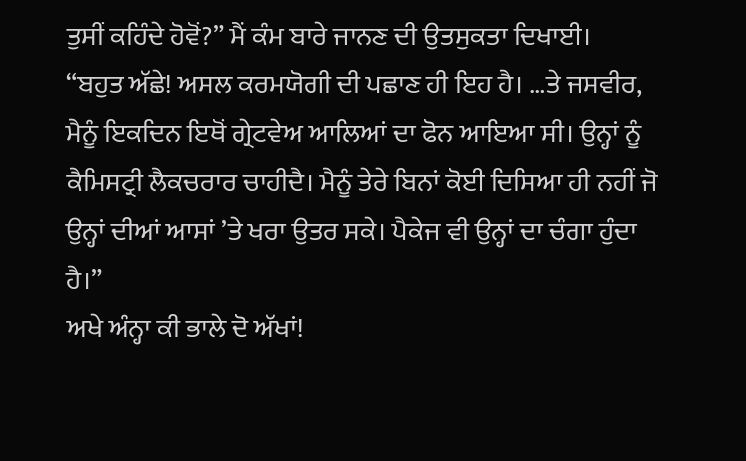ਤੁਸੀਂ ਕਹਿੰਦੇ ਹੋਵੋਂ?” ਮੈਂ ਕੰਮ ਬਾਰੇ ਜਾਨਣ ਦੀ ਉਤਸੁਕਤਾ ਦਿਖਾਈ।
“ਬਹੁਤ ਅੱਛੇ! ਅਸਲ ਕਰਮਯੋਗੀ ਦੀ ਪਛਾਣ ਹੀ ਇਹ ਹੈ। …ਤੇ ਜਸਵੀਰ, ਮੈਨੂੰ ਇਕਦਿਨ ਇਥੋਂ ਗ੍ਰੇਟਵੇਅ ਆਲਿਆਂ ਦਾ ਫੋਨ ਆਇਆ ਸੀ। ਉਨ੍ਹਾਂ ਨੂੰ ਕੈਮਿਸਟ੍ਰੀ ਲੈਕਚਰਾਰ ਚਾਹੀਦੈ। ਮੈਨੂੰ ਤੇਰੇ ਬਿਨਾਂ ਕੋਈ ਦਿਸਿਆ ਹੀ ਨਹੀਂ ਜੋ ਉਨ੍ਹਾਂ ਦੀਆਂ ਆਸਾਂ ’ਤੇ ਖਰਾ ਉਤਰ ਸਕੇ। ਪੈਕੇਜ ਵੀ ਉਨ੍ਹਾਂ ਦਾ ਚੰਗਾ ਹੁੰਦਾ ਹੈ।”
ਅਖੇ ਅੰਨ੍ਹਾ ਕੀ ਭਾਲੇ ਦੋ ਅੱਖਾਂ!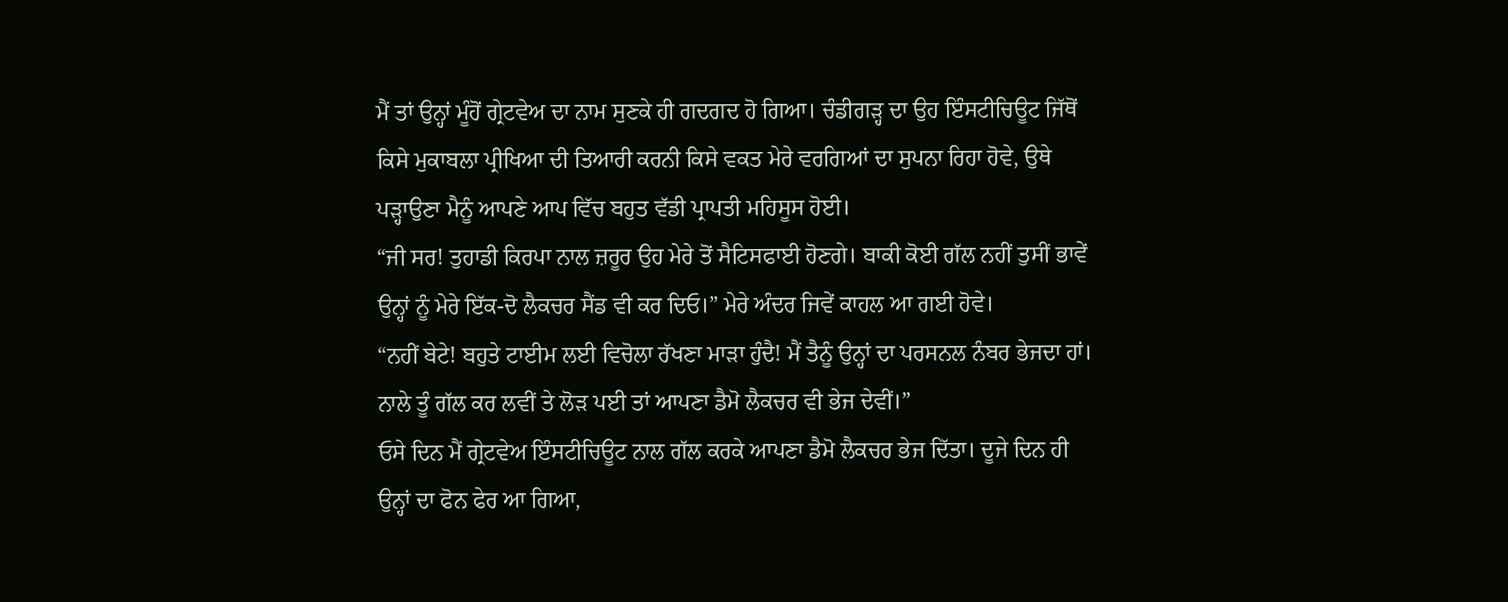ਮੈਂ ਤਾਂ ਉਨ੍ਹਾਂ ਮੂੰਹੋਂ ਗ੍ਰੇਟਵੇਅ ਦਾ ਨਾਮ ਸੁਣਕੇ ਹੀ ਗਦਗਦ ਹੋ ਗਿਆ। ਚੰਡੀਗੜ੍ਹ ਦਾ ਉਹ ਇੰਸਟੀਚਿਊਟ ਜਿੱਥੋਂ ਕਿਸੇ ਮੁਕਾਬਲਾ ਪ੍ਰੀਖਿਆ ਦੀ ਤਿਆਰੀ ਕਰਨੀ ਕਿਸੇ ਵਕਤ ਮੇਰੇ ਵਰਗਿਆਂ ਦਾ ਸੁਪਨਾ ਰਿਹਾ ਹੋਵੇ, ਉਥੇ ਪੜ੍ਹਾਉਣਾ ਮੈਨੂੰ ਆਪਣੇ ਆਪ ਵਿੱਚ ਬਹੁਤ ਵੱਡੀ ਪ੍ਰਾਪਤੀ ਮਹਿਸੂਸ ਹੋਈ।
“ਜੀ ਸਰ! ਤੁਹਾਡੀ ਕਿਰਪਾ ਨਾਲ ਜ਼ਰੂਰ ਉਹ ਮੇਰੇ ਤੋਂ ਸੈਟਿਸਫਾਈ ਹੋਣਗੇ। ਬਾਕੀ ਕੋਈ ਗੱਲ ਨਹੀਂ ਤੁਸੀਂ ਭਾਵੇਂ ਉਨ੍ਹਾਂ ਨੂੰ ਮੇਰੇ ਇੱਕ-ਦੋ ਲੈਕਚਰ ਸੈਂਡ ਵੀ ਕਰ ਦਿਓ।” ਮੇਰੇ ਅੰਦਰ ਜਿਵੇਂ ਕਾਹਲ ਆ ਗਈ ਹੋਵੇ।
“ਨਹੀਂ ਬੇਟੇ! ਬਹੁਤੇ ਟਾਈਮ ਲਈ ਵਿਚੋਲਾ ਰੱਖਣਾ ਮਾੜਾ ਹੁੰਦੈ! ਮੈਂ ਤੈਨੂੰ ਉਨ੍ਹਾਂ ਦਾ ਪਰਸਨਲ ਨੰਬਰ ਭੇਜਦਾ ਹਾਂ। ਨਾਲੇ ਤੂੰ ਗੱਲ ਕਰ ਲਵੀਂ ਤੇ ਲੋੜ ਪਈ ਤਾਂ ਆਪਣਾ ਡੈਮੋ ਲੈਕਚਰ ਵੀ ਭੇਜ ਦੇਵੀਂ।”
ਓਸੇ ਦਿਨ ਮੈਂ ਗ੍ਰੇਟਵੇਅ ਇੰਸਟੀਚਿਊਟ ਨਾਲ ਗੱਲ ਕਰਕੇ ਆਪਣਾ ਡੈਮੋ ਲੈਕਚਰ ਭੇਜ ਦਿੱਤਾ। ਦੂਜੇ ਦਿਨ ਹੀ ਉਨ੍ਹਾਂ ਦਾ ਫੋਨ ਫੇਰ ਆ ਗਿਆ,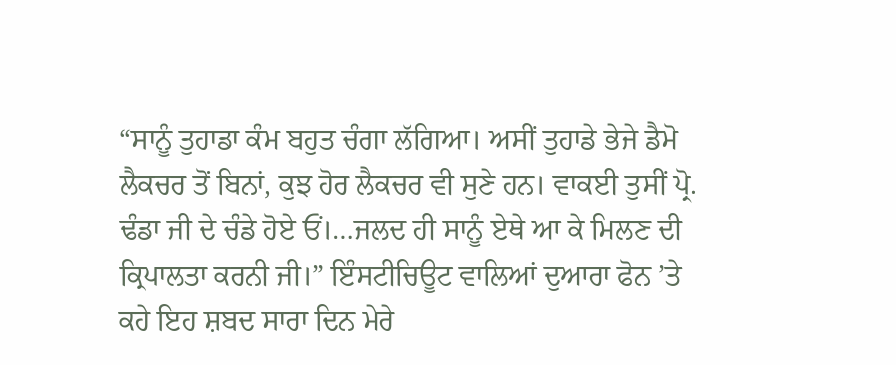“ਸਾਨੂੰ ਤੁਹਾਡਾ ਕੰਮ ਬਹੁਤ ਚੰਗਾ ਲੱਗਿਆ। ਅਸੀਂ ਤੁਹਾਡੇ ਭੇਜੇ ਡੈਮੋ ਲੈਕਚਰ ਤੋਂ ਬਿਨਾਂ, ਕੁਝ ਹੋਰ ਲੈਕਚਰ ਵੀ ਸੁਣੇ ਹਨ। ਵਾਕਈ ਤੁਸੀਂ ਪ੍ਰੋ. ਢੰਡਾ ਜੀ ਦੇ ਚੰਡੇ ਹੋਏ ਓਂ।…ਜਲਦ ਹੀ ਸਾਨੂੰ ਏਥੇ ਆ ਕੇ ਮਿਲਣ ਦੀ ਕ੍ਰਿਪਾਲਤਾ ਕਰਨੀ ਜੀ।” ਇੰਸਟੀਚਿਊਟ ਵਾਲਿਆਂ ਦੁਆਰਾ ਫੋਨ ’ਤੇ ਕਹੇ ਇਹ ਸ਼ਬਦ ਸਾਰਾ ਦਿਨ ਮੇਰੇ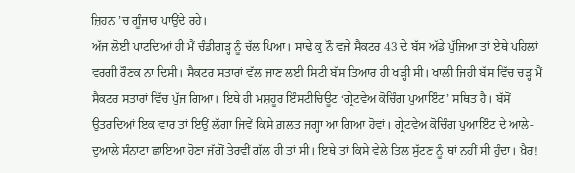ਜ਼ਿਹਨ ’ਚ ਗੂੰਜਾਰ ਪਾਉਂਦੇ ਰਹੇ।
ਅੱਜ ਲੋਈ ਪਾਟਦਿਆਂ ਹੀ ਮੈਂ ਚੰਡੀਗੜ੍ਹ ਨੂੰ ਚੱਲ ਪਿਆ। ਸਾਢੇ ਕੁ ਨੌ ਵਜੇ ਸੈਕਟਰ 43 ਦੇ ਬੱਸ ਅੱਡੇ ਪੁੱਜਿਆ ਤਾਂ ਏਥੇ ਪਹਿਲਾਂ ਵਰਗੀ ਰੌਣਕ ਨਾ ਦਿਸੀ। ਸੈਕਟਰ ਸਤਾਰਾਂ ਵੱਲ ਜਾਣ ਲਈ ਸਿਟੀ ਬੱਸ ਤਿਆਰ ਹੀ ਖੜ੍ਹੀ ਸੀ। ਖਾਲੀ ਜਿਹੀ ਬੱਸ ਵਿੱਚ ਚੜ੍ਹ ਮੈਂ ਸੈਕਟਰ ਸਤਾਰਾਂ ਵਿੱਚ ਪੁੱਜ ਗਿਆ। ਇਥੇ ਹੀ ਮਸ਼ਹੂਰ ਇੰਸਟੀਚਿਊਟ ‘ਗ੍ਰੇਟਵੇਅ ਕੋਚਿੰਗ ਪੁਆਇੰਟ’ ਸਥਿਤ ਹੈ। ਬੱਸੋਂ ਉਤਰਦਿਆਂ ਇਕ ਵਾਰ ਤਾਂ ਇਉਂ ਲੱਗਾ ਜਿਵੇਂ ਕਿਸੇ ਗ਼ਲਤ ਜਗ੍ਹਾ ਆ ਗਿਆ ਹੋਵਾਂ। ਗ੍ਰੇਟਵੇਅ ਕੋਚਿੰਗ ਪੁਆਇੰਟ ਦੇ ਆਲੇ-ਦੁਆਲੇ ਸੰਨਾਟਾ ਛਾਇਆ ਹੋਣਾ ਜੱਗੋਂ ਤੇਰਵੀਂ ਗੱਲ ਹੀ ਤਾਂ ਸੀ। ਇਥੇ ਤਾਂ ਕਿਸੇ ਵੇਲੇ ਤਿਲ ਸੁੱਟਣ ਨੂੰ ਥਾਂ ਨਹੀਂ ਸੀ ਹੁੰਦਾ। ਖ਼ੈਰ!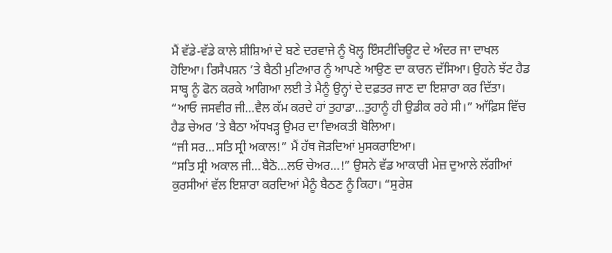ਮੈਂ ਵੱਡੇ-ਵੱਡੇ ਕਾਲੇ ਸ਼ੀਸ਼ਿਆਂ ਦੇ ਬਣੇ ਦਰਵਾਜੇ ਨੂੰ ਖੋਲ੍ਹ ਇੰਸਟੀਚਿਊਟ ਦੇ ਅੰਦਰ ਜਾ ਦਾਖਲ ਹੋਇਆ। ਰਿਸੈਪਸ਼ਨ ’ਤੇ ਬੈਠੀ ਮੁਟਿਆਰ ਨੂੰ ਆਪਣੇ ਆਉਣ ਦਾ ਕਾਰਨ ਦੱਸਿਆ। ਉਹਨੇ ਝੱਟ ਹੈਡ ਸਾਬ੍ਹ ਨੂੰ ਫੋਨ ਕਰਕੇ ਆਗਿਆ ਲਈ ਤੇ ਮੈਨੂੰ ਉਨ੍ਹਾਂ ਦੇ ਦਫ਼ਤਰ ਜਾਣ ਦਾ ਇਸ਼ਾਰਾ ਕਰ ਦਿੱਤਾ।
“ਆਓ ਜਸਵੀਰ ਜੀ…ਵੈਲ ਕੱਮ ਕਰਦੇ ਹਾਂ ਤੁਹਾਡਾ…ਤੁਹਾਨੂੰ ਹੀ ਉਡੀਕ ਰਹੇ ਸੀ।” ਆੱਫ਼ਿਸ ਵਿੱਚ ਹੈਡ ਚੇਅਰ ’ਤੇ ਬੈਠਾ ਅੱਧਖੜ੍ਹ ਉਮਰ ਦਾ ਵਿਅਕਤੀ ਬੋਲਿਆ।
“ਜੀ ਸਰ…ਸਤਿ ਸ੍ਰੀ ਅਕਾਲ!” ਮੈਂ ਹੱਥ ਜੋੜਦਿਆਂ ਮੁਸਕਰਾਇਆ।
“ਸਤਿ ਸ੍ਰੀ ਅਕਾਲ ਜੀ…ਬੈਠੋ…ਲਓ ਚੇਅਰ…!” ਉਸਨੇ ਵੱਡ ਆਕਾਰੀ ਮੇਜ਼ ਦੁਆਲੇ ਲੱਗੀਆਂ ਕੁਰਸੀਆਂ ਵੱਲ ਇਸ਼ਾਰਾ ਕਰਦਿਆਂ ਮੈਨੂੰ ਬੈਠਣ ਨੂੰ ਕਿਹਾ। “ਸੁਰੇਸ਼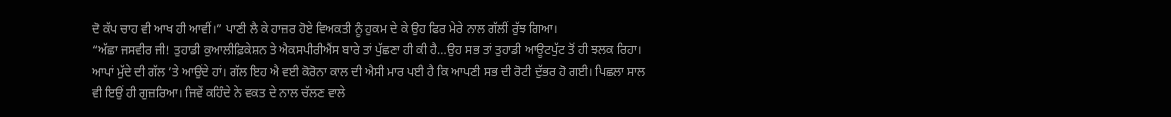ਦੋ ਕੱਪ ਚਾਹ ਵੀ ਆਖ ਹੀ ਆਵੀਂ।” ਪਾਣੀ ਲੈ ਕੇ ਹਾਜ਼ਰ ਹੋਏ ਵਿਅਕਤੀ ਨੂੰ ਹੁਕਮ ਦੇ ਕੇ ਉਹ ਫਿਰ ਮੇਰੇ ਨਾਲ ਗੱਲੀਂ ਰੁੱਝ ਗਿਆ।
“ਅੱਛਾ ਜਸਵੀਰ ਜੀ! ਤੁਹਾਡੀ ਕੁਆਲੀਫ਼ਿਕੇਸ਼ਨ ਤੇ ਐਕਸਪੀਰੀਐਂਸ ਬਾਰੇ ਤਾਂ ਪੁੱਛਣਾ ਹੀ ਕੀ ਹੈ…ਉਹ ਸਭ ਤਾਂ ਤੁਹਾਡੀ ਆਊਟਪੁੱਟ ਤੋਂ ਹੀ ਝਲਕ ਰਿਹਾ। ਆਪਾਂ ਮੁੱਦੇ ਦੀ ਗੱਲ ’ਤੇ ਆਉਂਦੇ ਹਾਂ। ਗੱਲ ਇਹ ਐ ਵਈ ਕੋਰੋਨਾ ਕਾਲ ਦੀ ਐਸੀ ਮਾਰ ਪਈ ਹੈ ਕਿ ਆਪਣੀ ਸਭ ਦੀ ਰੋਟੀ ਦੁੱਭਰ ਹੋ ਗਈ। ਪਿਛਲਾ ਸਾਲ ਵੀ ਇਉਂ ਹੀ ਗੁਜ਼ਰਿਆ। ਜਿਵੇਂ ਕਹਿੰਦੇ ਨੇ ਵਕਤ ਦੇ ਨਾਲ ਚੱਲਣ ਵਾਲੇ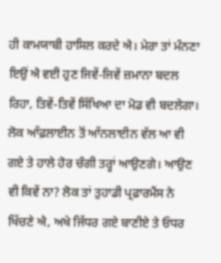ਹੀ ਕਾਮਯਾਬੀ ਹਾਸਿਲ ਕਰਦੇ ਐ। ਮੇਰਾ ਤਾਂ ਮੰਨਣਾ ਇਉਂ ਐ ਵਈ ਹੁਣ ਜਿਵੇਂ-ਜਿਵੇਂ ਜ਼ਮਾਨਾ ਬਦਲ ਰਿਹਾ, ਤਿਵੇਂ-ਤਿਵੇਂ ਸਿੱਖਿਆ ਦਾ ਮੋਡ ਵੀ ਬਦਲੇਗਾ। ਲੋਕ ਆੱਫ਼ਲਾਈਨ ਤੋਂ ਆੱਨਲਾਈਨ ਵੱਲ ਆ ਵੀ ਗਏ ਤੇ ਹਾਲੇ ਹੋਰ ਚੰਗੀ ਤਰ੍ਹਾਂ ਆਉਣਗੇ। ਆਉਣ ਵੀ ਕਿਵੇਂ ਨਾ? ਲੋਕ ਤਾਂ ਤੁਹਾਡੀ ਪ੍ਰਫ਼ਾਰਮੈਂਸ ਨੇ ਖਿੱਚਣੇ ਐ, ਅਖੇ ਜਿੱਧਰ ਗਏ ਬਾਣੀਏ ਤੇ ਓਧਰ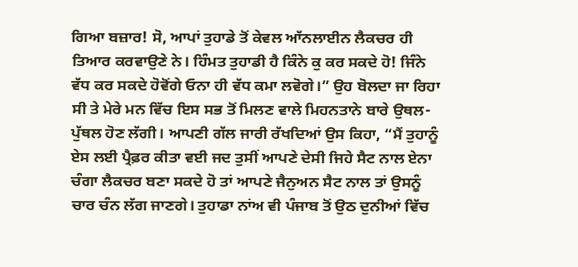ਗਿਆ ਬਜ਼ਾਰ! ਸੋ, ਆਪਾਂ ਤੁਹਾਡੇ ਤੋਂ ਕੇਵਲ ਆੱਨਲਾਈਨ ਲੈਕਚਰ ਹੀ ਤਿਆਰ ਕਰਵਾਉਣੇ ਨੇ। ਹਿੰਮਤ ਤੁਹਾਡੀ ਹੈ ਕਿੰਨੇ ਕੁ ਕਰ ਸਕਦੇ ਹੋ! ਜਿੰਨੇ ਵੱਧ ਕਰ ਸਕਦੇ ਹੋਵੋਂਗੇ ਓਨਾ ਹੀ ਵੱਧ ਕਮਾ ਲਵੋਗੇ।” ਉਹ ਬੋਲਦਾ ਜਾ ਰਿਹਾ ਸੀ ਤੇ ਮੇਰੇ ਮਨ ਵਿੱਚ ਇਸ ਸਭ ਤੋਂ ਮਿਲਣ ਵਾਲੇ ਮਿਹਨਤਾਨੇ ਬਾਰੇ ਉਥਲ-ਪੁੱਥਲ ਹੋਣ ਲੱਗੀ। ਆਪਣੀ ਗੱਲ ਜਾਰੀ ਰੱਖਦਿਆਂ ਉਸ ਕਿਹਾ, “ਮੈਂ ਤੁਹਾਨੂੰ ਏਸ ਲਈ ਪ੍ਰੈਫ਼ਰ ਕੀਤਾ ਵਈ ਜਦ ਤੁਸੀਂ ਆਪਣੇ ਦੇਸੀ ਜਿਹੇ ਸੈਟ ਨਾਲ ਏਨਾ ਚੰਗਾ ਲੈਕਚਰ ਬਣਾ ਸਕਦੇ ਹੋ ਤਾਂ ਆਪਣੇ ਜੈਨੁਅਨ ਸੈਟ ਨਾਲ ਤਾਂ ਉਸਨੂੰ ਚਾਰ ਚੰਨ ਲੱਗ ਜਾਣਗੇ। ਤੁਹਾਡਾ ਨਾਂਅ ਵੀ ਪੰਜਾਬ ਤੋਂ ਉਠ ਦੁਨੀਆਂ ਵਿੱਚ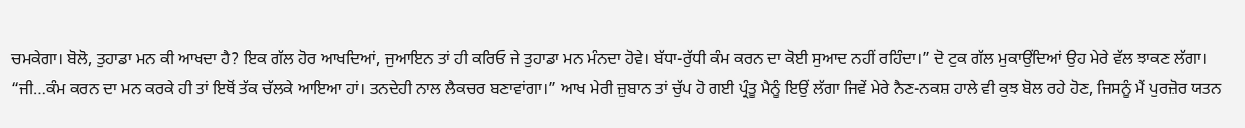ਚਮਕੇਗਾ। ਬੋਲੋ, ਤੁਹਾਡਾ ਮਨ ਕੀ ਆਖਦਾ ਹੈ? ਇਕ ਗੱਲ ਹੋਰ ਆਖਦਿਆਂ, ਜੁਆਇਨ ਤਾਂ ਹੀ ਕਰਿਓ ਜੇ ਤੁਹਾਡਾ ਮਨ ਮੰਨਦਾ ਹੋਵੇ। ਬੱਧਾ-ਰੁੱਧੀ ਕੰਮ ਕਰਨ ਦਾ ਕੋਈ ਸੁਆਦ ਨਹੀਂ ਰਹਿੰਦਾ।” ਦੋ ਟੁਕ ਗੱਲ ਮੁਕਾਉਂਦਿਆਂ ਉਹ ਮੇਰੇ ਵੱਲ ਝਾਕਣ ਲੱਗਾ।
“ਜੀ…ਕੰਮ ਕਰਨ ਦਾ ਮਨ ਕਰਕੇ ਹੀ ਤਾਂ ਇਥੋਂ ਤੱਕ ਚੱਲਕੇ ਆਇਆ ਹਾਂ। ਤਨਦੇਹੀ ਨਾਲ ਲੈਕਚਰ ਬਣਾਵਾਂਗਾ।” ਆਖ ਮੇਰੀ ਜ਼ੁਬਾਨ ਤਾਂ ਚੁੱਪ ਹੋ ਗਈ ਪ੍ਰੰਤੂ ਮੈਨੂੰ ਇਉਂ ਲੱਗਾ ਜਿਵੇਂ ਮੇਰੇ ਨੈਣ-ਨਕਸ਼ ਹਾਲੇ ਵੀ ਕੁਝ ਬੋਲ ਰਹੇ ਹੋਣ, ਜਿਸਨੂੰ ਮੈਂ ਪੁਰਜ਼ੋਰ ਯਤਨ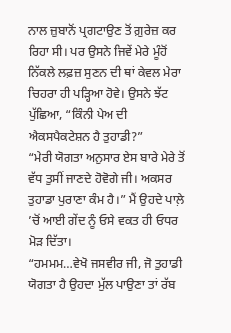ਨਾਲ ਜ਼ੁਬਾਨੋਂ ਪ੍ਰਗਟਾਉਣ ਤੋਂ ਗ਼ੁਰੇਜ਼ ਕਰ ਰਿਹਾ ਸੀ। ਪਰ ਉਸਨੇ ਜਿਵੇਂ ਮੇਰੇ ਮੂੰਹੋਂ ਨਿੱਕਲੇ ਲਫ਼ਜ਼ ਸੁਣਨ ਦੀ ਥਾਂ ਕੇਵਲ ਮੇਰਾ ਚਿਹਰਾ ਹੀ ਪੜ੍ਹਿਆ ਹੋਵੇ। ਉਸਨੇ ਝੱਟ ਪੁੱਛਿਆ, “ਕਿੰਨੀ ਪੇਅ ਦੀ ਐਕਸਪੈਕਟੇਸ਼ਨ ਹੈ ਤੁਹਾਡੀ?”
“ਮੇਰੀ ਯੋਗਤਾ ਅਨੁਸਾਰ ਏਸ ਬਾਰੇ ਮੇਰੇ ਤੋਂ ਵੱਧ ਤੁਸੀਂ ਜਾਣਦੇ ਹੋਵੋਗੇ ਜੀ। ਅਕਸਰ ਤੁਹਾਡਾ ਪੁਰਾਣਾ ਕੰਮ ਹੈ।” ਮੈਂ ਉਹਦੇ ਪਾਲ਼ੇ ’ਚੋਂ ਆਈ ਗੇਂਦ ਨੂੰ ਓਸੇ ਵਕਤ ਹੀ ਓਧਰ ਮੋੜ ਦਿੱਤਾ।
“ਹਮਮਮ…ਵੇਖੋ ਜਸਵੀਰ ਜੀ, ਜੋ ਤੁਹਾਡੀ ਯੋਗਤਾ ਹੈ ਉਹਦਾ ਮੁੱਲ ਪਾਉਣਾ ਤਾਂ ਰੱਬ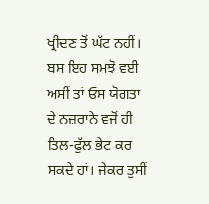ਖ੍ਰੀਦਣ ਤੋਂ ਘੱਟ ਨਹੀਂ। ਬਸ ਇਹ ਸਮਝੋ ਵਈ ਅਸੀਂ ਤਾਂ ਓਸ ਯੋਗਤਾ ਦੇ ਨਜ਼ਰਾਨੇ ਵਜੋਂ ਹੀ ਤਿਲ-ਫੁੱਲ ਭੇਟ ਕਰ ਸਕਦੇ ਹਾਂ। ਜੇਕਰ ਤੁਸੀਂ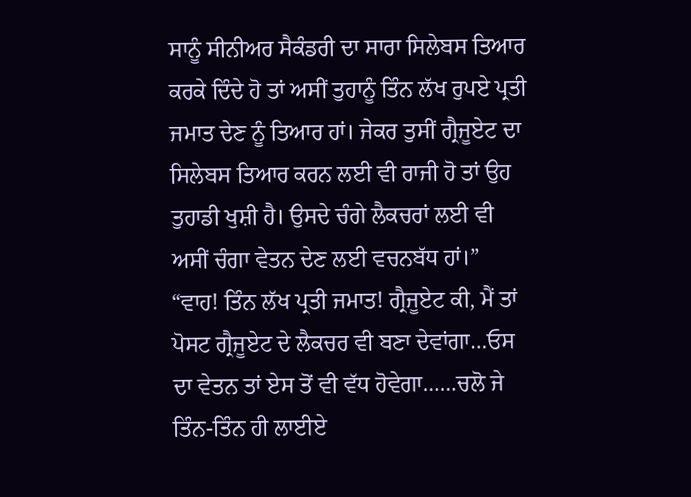ਸਾਨੂੰ ਸੀਨੀਅਰ ਸੈਕੰਡਰੀ ਦਾ ਸਾਰਾ ਸਿਲੇਬਸ ਤਿਆਰ ਕਰਕੇ ਦਿੰਦੇ ਹੋ ਤਾਂ ਅਸੀਂ ਤੁਹਾਨੂੰ ਤਿੰਨ ਲੱਖ ਰੁਪਏ ਪ੍ਰਤੀ ਜਮਾਤ ਦੇਣ ਨੂੰ ਤਿਆਰ ਹਾਂ। ਜੇਕਰ ਤੁਸੀਂ ਗ੍ਰੈਜੂਏਟ ਦਾ ਸਿਲੇਬਸ ਤਿਆਰ ਕਰਨ ਲਈ ਵੀ ਰਾਜੀ ਹੋ ਤਾਂ ਉਹ ਤੁਹਾਡੀ ਖੁਸ਼ੀ ਹੈ। ਉਸਦੇ ਚੰਗੇ ਲੈਕਚਰਾਂ ਲਈ ਵੀ ਅਸੀਂ ਚੰਗਾ ਵੇਤਨ ਦੇਣ ਲਈ ਵਚਨਬੱਧ ਹਾਂ।”
“ਵਾਹ! ਤਿੰਨ ਲੱਖ ਪ੍ਰਤੀ ਜਮਾਤ! ਗ੍ਰੈਜੂਏਟ ਕੀ, ਮੈਂ ਤਾਂ ਪੋਸਟ ਗ੍ਰੈਜੂਏਟ ਦੇ ਲੈਕਚਰ ਵੀ ਬਣਾ ਦੇਵਾਂਗਾ…ਓਸ ਦਾ ਵੇਤਨ ਤਾਂ ਏਸ ਤੋਂ ਵੀ ਵੱਧ ਹੋਵੇਗਾ……ਚਲੋ ਜੇ ਤਿੰਨ-ਤਿੰਨ ਹੀ ਲਾਈਏ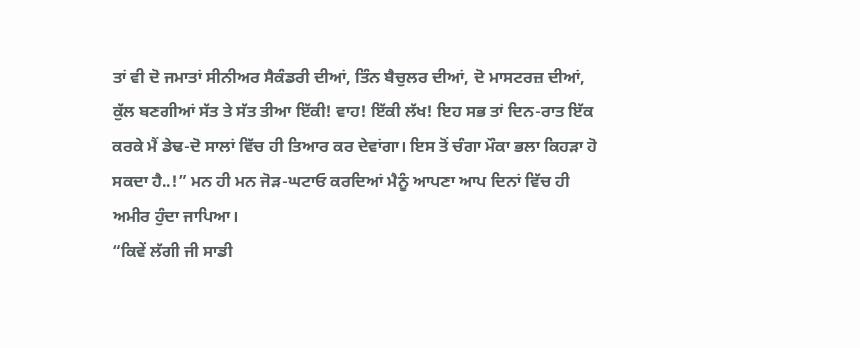ਤਾਂ ਵੀ ਦੋ ਜਮਾਤਾਂ ਸੀਨੀਅਰ ਸੈਕੰਡਰੀ ਦੀਆਂ, ਤਿੰਨ ਬੈਚੁਲਰ ਦੀਆਂ, ਦੋ ਮਾਸਟਰਜ਼ ਦੀਆਂ, ਕੁੱਲ ਬਣਗੀਆਂ ਸੱਤ ਤੇ ਸੱਤ ਤੀਆ ਇੱਕੀ! ਵਾਹ! ਇੱਕੀ ਲੱਖ! ਇਹ ਸਭ ਤਾਂ ਦਿਨ-ਰਾਤ ਇੱਕ ਕਰਕੇ ਮੈਂ ਡੇਢ-ਦੋ ਸਾਲਾਂ ਵਿੱਚ ਹੀ ਤਿਆਰ ਕਰ ਦੇਵਾਂਗਾ। ਇਸ ਤੋਂ ਚੰਗਾ ਮੌਕਾ ਭਲਾ ਕਿਹੜਾ ਹੋ ਸਕਦਾ ਹੈ..!” ਮਨ ਹੀ ਮਨ ਜੋੜ-ਘਟਾਓ ਕਰਦਿਆਂ ਮੈਨੂੰ ਆਪਣਾ ਆਪ ਦਿਨਾਂ ਵਿੱਚ ਹੀ ਅਮੀਰ ਹੁੰਦਾ ਜਾਪਿਆ।
“ਕਿਵੇਂ ਲੱਗੀ ਜੀ ਸਾਡੀ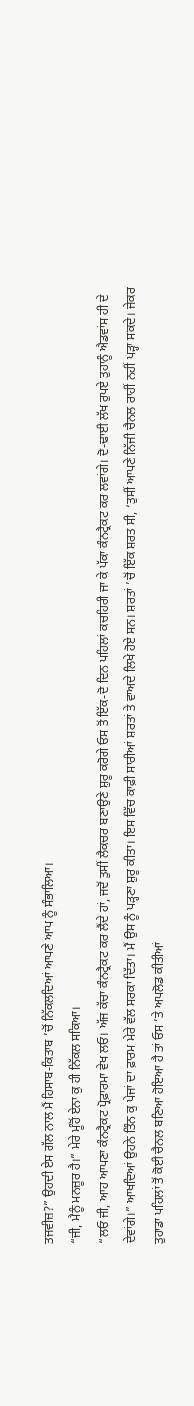ਤਜਵੀਜ਼?” ਉਹਦੀ ਏਸ ਗੱਲ ਨਾਲ ਮੈਂ ਹਿਸਾਬ-ਕਿਤਾਬ ’ਚੋਂ ਨਿੱਕਲਦਿਆਂ ਆਪਣੇ ਆਪ ਨੂੰ ਸੰਭਾਲਿਆ।
“ਜੀ, ਮੈਨੂੰ ਮਨਜ਼ੂਰ ਹੈ।” ਮੇਰੇ ਮੂੰਹੋਂ ਏਨਾ ਕੁ ਹੀ ਨਿੱਕਲ ਸਕਿਆ।
“ਲਓ ਜੀ, ਆਹ ਆਪਣਾ ਕੰਨਟ੍ਰੈਕਟ ਪ੍ਰੋਫ਼ਾਰਮਾ ਵੇਖ ਲਓ। ਅੱਜ ਕੱਚਾ ਕੰਨਟ੍ਰੈਕਟ ਕਰ ਲੈਂਦੇ ਹਾਂ, ਜਦੋਂ ਤੁਸੀਂ ਲੈਕਚਰ ਬਣਾਉਣੇ ਸ਼ੁਰੂ ਕਰੋਗੇ ਓਸ ਤੋਂ ਇੱਕ-ਦੋ ਦਿਨ ਪਹਿਲਾਂ ਕਚਹਿਰੀ ਜਾ ਕੇ ਪੱਕਾ ਕੰਨਟ੍ਰੈਕਟ ਕਰ ਲਵਾਂਗੇ। ਦੋ-ਢਾਈ ਲੱਖ ਰੁਪਏ ਤੁਹਾਨੂੰ ਐਡਵਾਂਸ ਹੀ ਦੇ ਦੇਵਾਂਗੇ।” ਆਖਦਿਆਂ ਉਹਨੇ ਤਿੰਨ ਕੁ ਪੇਜਾਂ ਦਾ ਫ਼ਾਰਮ ਮੇਰੇ ਵੱਲ ਸਰਕਾ ਦਿੱਤਾ। ਮੈਂ ਉਸ ਨੂੰ ਪੜ੍ਹਣਾ ਸ਼ੁਰੂ ਕੀਤਾ। ਇਸ ਵਿੱਚ ਕਾਫ਼ੀ ਸਾਰੀਆਂ ਸ਼ਰਤਾਂ ਤੇ ਵਾਅਦੇ ਲਿਖੇ ਹੋਏ ਸਨ। ਸ਼ਰਤਾਂ ’ਚੋਂ ਇੱਕ ਸ਼ਰਤ ਸੀ, ‘ਤੁਸੀਂ ਆਪਣੇ ਨਿੱਜੀ ਚੈਨਲ ਰਾਹੀਂ ਨਹੀਂ ਪੜ੍ਹਾ ਸਕਦੇ। ਜੇਕਰ ਤੁਹਾਡਾ ਪਹਿਲਾਂ ਤੋਂ ਕੋਈ ਚੈਨਲ ਬਣਿਆ ਹੋਇਆ ਹੈ ਤਾਂ ਓਸ ’ਤੇ ਅਪਲੋਡ ਕੀਤੀਆਂ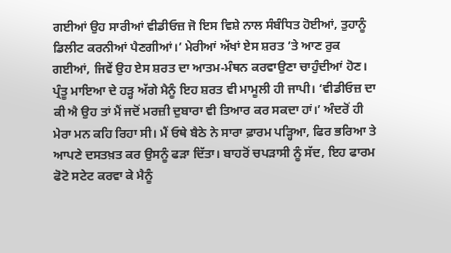ਗਈਆਂ ਉਹ ਸਾਰੀਆਂ ਵੀਡੀਓਜ਼ ਜੋ ਇਸ ਵਿਸ਼ੇ ਨਾਲ ਸੰਬੰਧਿਤ ਹੋਈਆਂ, ਤੁਹਾਨੂੰ ਡਿਲੀਟ ਕਰਨੀਆਂ ਪੈਣਗੀਆਂ।’ ਮੇਰੀਆਂ ਅੱਖਾਂ ਏਸ ਸ਼ਰਤ ’ਤੇ ਆਣ ਰੁਕ ਗਈਆਂ, ਜਿਵੇਂ ਉਹ ਏਸ ਸ਼ਰਤ ਦਾ ਆਤਮ-ਮੰਥਨ ਕਰਵਾਉਣਾ ਚਾਹੁੰਦੀਆਂ ਹੋਣ। ਪ੍ਰੰਤੂ ਮਾਇਆ ਦੇ ਹੜ੍ਹ ਅੱਗੇ ਮੈਨੂੰ ਇਹ ਸ਼ਰਤ ਵੀ ਮਾਮੂਲੀ ਹੀ ਜਾਪੀ। ‘ਵੀਡੀਓਜ਼ ਦਾ ਕੀ ਐ ਉਹ ਤਾਂ ਮੈਂ ਜਦੋਂ ਮਰਜ਼ੀ ਦੁਬਾਰਾ ਵੀ ਤਿਆਰ ਕਰ ਸਕਦਾ ਹਾਂ।’ ਅੰਦਰੋਂ ਹੀ ਮੇਰਾ ਮਨ ਕਹਿ ਰਿਹਾ ਸੀ। ਮੈਂ ਓਥੇ ਬੈਠੇ ਨੇ ਸਾਰਾ ਫ਼ਾਰਮ ਪੜ੍ਹਿਆ, ਫਿਰ ਭਰਿਆ ਤੇ ਆਪਣੇ ਦਸਤਖ਼ਤ ਕਰ ਉਸਨੂੰ ਫੜਾ ਦਿੱਤਾ। ਬਾਹਰੋਂ ਚਪੜਾਸੀ ਨੂੰ ਸੱਦ, ਇਹ ਫਾਰਮ ਫੋਟੋ ਸਟੇਟ ਕਰਵਾ ਕੇ ਮੈਨੂੰ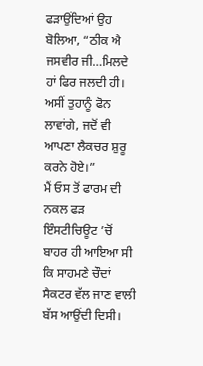ਫੜਾਉਂਦਿਆਂ ਉਹ ਬੋਲਿਆ, “ਠੀਕ ਐ ਜਸਵੀਰ ਜੀ…ਮਿਲਦੇ ਹਾਂ ਫਿਰ ਜਲਦੀ ਹੀ। ਅਸੀਂ ਤੁਹਾਨੂੰ ਫੋਨ ਲਾਵਾਂਗੇ, ਜਦੋਂ ਵੀ ਆਪਣਾ ਲੈਕਚਰ ਸ਼ੁਰੂ ਕਰਨੇ ਹੋਏ।”
ਮੈਂ ਓਸ ਤੋਂ ਫਾਰਮ ਦੀ ਨਕਲ ਫੜ ਇੰਸਟੀਚਿਊਟ ’ਚੋਂ ਬਾਹਰ ਹੀ ਆਇਆ ਸੀ ਕਿ ਸਾਹਮਣੇ ਚੌਦਾਂ ਸੈਕਟਰ ਵੱਲ ਜਾਣ ਵਾਲੀ ਬੱਸ ਆਉਂਦੀ ਦਿਸੀ।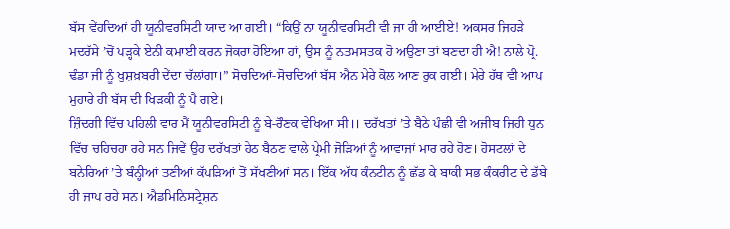ਬੱਸ ਵੇਂਹਦਿਆਂ ਹੀ ਯੂਨੀਵਰਸਿਟੀ ਯਾਦ ਆ ਗਈ। “ਕਿਉਂ ਨਾ ਯੂਨੀਵਰਸਿਟੀ ਵੀ ਜਾ ਹੀ ਆਈਏ! ਅਕਸਰ ਜਿਹੜੇ ਮਦਰੱਸੇ ’ਚੋਂ ਪੜ੍ਹਕੇ ਏਨੀ ਕਮਾਈ ਕਰਨ ਜੋਕਰਾ ਹੋਇਆ ਹਾਂ, ਉਸ ਨੂੰ ਨਤਮਸਤਕ ਹੋ ਅਉਣਾ ਤਾਂ ਬਣਦਾ ਹੀ ਐ! ਨਾਲੇ ਪ੍ਰੋ. ਢੰਡਾ ਜੀ ਨੂੰ ਖੁਸ਼ਖ਼ਬਰੀ ਦੇਂਦਾ ਚੱਲਾਂਗਾ।” ਸੋਚਦਿਆਂ-ਸੋਚਦਿਆਂ ਬੱਸ ਐਨ ਮੇਰੇ ਕੋਲ ਆਣ ਰੁਕ ਗਈ। ਮੇਰੇ ਹੱਥ ਵੀ ਆਪ ਮੁਹਾਰੇ ਹੀ ਬੱਸ ਦੀ ਖਿੜਕੀ ਨੂੰ ਪੈ ਗਏ।
ਜ਼ਿੰਦਗੀ ਵਿੱਚ ਪਹਿਲੀ ਵਾਰ ਮੈਂ ਯੂਨੀਵਰਸਿਟੀ ਨੂੰ ਬੇ-ਰੌਣਕ ਵੇਖਿਆ ਸੀ।। ਦਰੱਖਤਾਂ ’ਤੇ ਬੈਠੇ ਪੰਛੀ ਵੀ ਅਜੀਬ ਜਿਹੀ ਧੁਨ ਵਿੱਚ ਚਹਿਚਹਾ ਰਹੇ ਸਨ ਜਿਵੇਂ ਉਹ ਦਰੱਖਤਾਂ ਹੇਠ ਬੈਠਣ ਵਾਲੇ ਪ੍ਰੇਮੀ ਜੋੜਿਆਂ ਨੂੰ ਆਵਾਜਾਂ ਮਾਰ ਰਹੇ ਹੋਣ। ਹੋਸਟਲਾਂ ਦੇ ਬਨੇਰਿਆਂ ’ਤੇ ਬੰਨ੍ਹੀਆਂ ਤਣੀਆਂ ਕੱਪੜਿਆਂ ਤੋਂ ਸੱਖਣੀਆਂ ਸਨ। ਇੱਕ ਅੱਧ ਕੰਨਟੀਨ ਨੂੰ ਛੱਡ ਕੇ ਬਾਕੀ ਸਭ ਕੰਕਰੀਟ ਦੇ ਡੱਬੇ ਹੀ ਜਾਪ ਰਹੇ ਸਨ। ਐਡਮਿਨਿਸਟ੍ਰੇਸ਼ਨ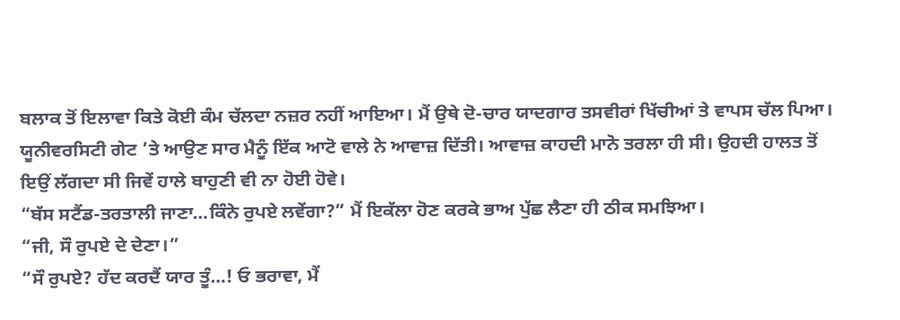ਬਲਾਕ ਤੋਂ ਇਲਾਵਾ ਕਿਤੇ ਕੋਈ ਕੰਮ ਚੱਲਦਾ ਨਜ਼ਰ ਨਹੀਂ ਆਇਆ। ਮੈਂ ਉਥੇ ਦੋ-ਚਾਰ ਯਾਦਗਾਰ ਤਸਵੀਰਾਂ ਖਿੱਚੀਆਂ ਤੇ ਵਾਪਸ ਚੱਲ ਪਿਆ। ਯੂਨੀਵਰਸਿਟੀ ਗੇਟ ’ਤੇ ਆਉਣ ਸਾਰ ਮੈਨੂੰ ਇੱਕ ਆਟੋ ਵਾਲੇ ਨੇ ਆਵਾਜ਼ ਦਿੱਤੀ। ਆਵਾਜ਼ ਕਾਹਦੀ ਮਾਨੋ ਤਰਲਾ ਹੀ ਸੀ। ਉਹਦੀ ਹਾਲਤ ਤੋਂ ਇਉਂ ਲੱਗਦਾ ਸੀ ਜਿਵੇਂ ਹਾਲੇ ਬਾਹੁਣੀ ਵੀ ਨਾ ਹੋਈ ਹੋਵੇ।
“ਬੱਸ ਸਟੈਂਡ-ਤਰਤਾਲੀ ਜਾਣਾ…ਕਿੰਨੇ ਰੁਪਏ ਲਵੇਂਗਾ?” ਮੈਂ ਇਕੱਲਾ ਹੋਣ ਕਰਕੇ ਭਾਅ ਪੁੱਛ ਲੈਣਾ ਹੀ ਠੀਕ ਸਮਝਿਆ।
“ਜੀ, ਸੌ ਰੁਪਏ ਦੇ ਦੇਣਾ।”
“ਸੌ ਰੁਪਏ? ਹੱਦ ਕਰਦੈਂ ਯਾਰ ਤੂੰ…! ਓ ਭਰਾਵਾ, ਮੈਂ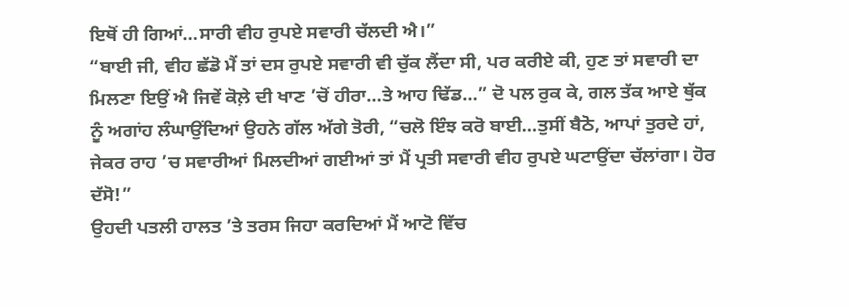ਇਥੋਂ ਹੀ ਗਿਆਂ…ਸਾਰੀ ਵੀਹ ਰੁਪਏ ਸਵਾਰੀ ਚੱਲਦੀ ਐ।”
“ਬਾਈ ਜੀ, ਵੀਹ ਛੱਡੋ ਮੈਂ ਤਾਂ ਦਸ ਰੁਪਏ ਸਵਾਰੀ ਵੀ ਚੁੱਕ ਲੈਂਦਾ ਸੀ, ਪਰ ਕਰੀਏ ਕੀ, ਹੁਣ ਤਾਂ ਸਵਾਰੀ ਦਾ ਮਿਲਣਾ ਇਉਂ ਐ ਜਿਵੇਂ ਕੋਲ਼ੇ ਦੀ ਖਾਣ ’ਚੋਂ ਹੀਰਾ…ਤੇ ਆਹ ਢਿੱਡ…” ਦੋ ਪਲ ਰੁਕ ਕੇ, ਗਲ ਤੱਕ ਆਏ ਥੁੱਕ ਨੂੰ ਅਗਾਂਹ ਲੰਘਾਉਂਦਿਆਂ ਉਹਨੇ ਗੱਲ ਅੱਗੇ ਤੋਰੀ, “ਚਲੋ ਇੰਝ ਕਰੋ ਬਾਈ…ਤੁਸੀਂ ਬੈਠੋ, ਆਪਾਂ ਤੁਰਦੇ ਹਾਂ, ਜੇਕਰ ਰਾਹ ’ਚ ਸਵਾਰੀਆਂ ਮਿਲਦੀਆਂ ਗਈਆਂ ਤਾਂ ਮੈਂ ਪ੍ਰਤੀ ਸਵਾਰੀ ਵੀਹ ਰੁਪਏ ਘਟਾਉਂਦਾ ਚੱਲਾਂਗਾ। ਹੋਰ ਦੱਸੋ!”
ਉਹਦੀ ਪਤਲੀ ਹਾਲਤ ’ਤੇ ਤਰਸ ਜਿਹਾ ਕਰਦਿਆਂ ਮੈਂ ਆਟੋ ਵਿੱਚ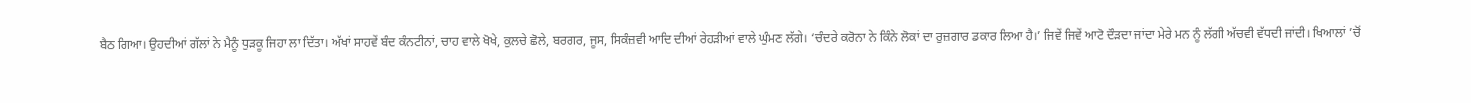ਬੈਠ ਗਿਆ। ਉਹਦੀਆਂ ਗੱਲਾਂ ਨੇ ਮੈਨੂੰ ਧੁੜਕੂ ਜਿਹਾ ਲਾ ਦਿੱਤਾ। ਅੱਖਾਂ ਸਾਹਵੇਂ ਬੰਦ ਕੰਨਟੀਨਾਂ, ਚਾਹ ਵਾਲੇ ਖੋਖੇ, ਕੁਲਚੇ ਛੋਲੇ, ਬਰਗਰ, ਜੂਸ, ਸਿਕੰਜ਼ਵੀ ਆਦਿ ਦੀਆਂ ਰੇਹੜੀਆਂ ਵਾਲੇ ਘੁੰਮਣ ਲੱਗੇ। ‘ਚੰਦਰੇ ਕਰੋਨਾ ਨੇ ਕਿੰਨੇ ਲੋਕਾਂ ਦਾ ਰੁਜ਼ਗਾਰ ਡਕਾਰ ਲਿਆ ਹੈ।’ ਜਿਵੇਂ ਜਿਵੇਂ ਆਟੋ ਦੌੜਦਾ ਜਾਂਦਾ ਮੇਰੇ ਮਨ ਨੂੰ ਲੱਗੀ ਅੱਚਵੀ ਵੱਧਦੀ ਜਾਂਦੀ। ਖਿਆਲਾਂ ’ਚੋਂ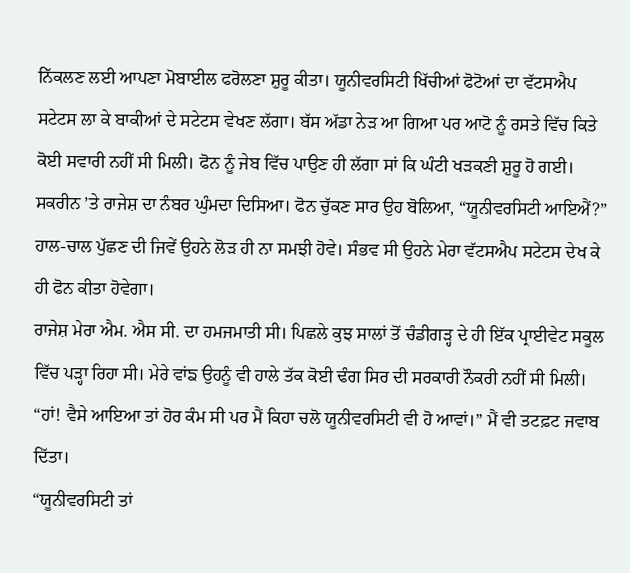ਨਿੱਕਲਣ ਲਈ ਆਪਣਾ ਮੋਬਾਈਲ ਫਰੋਲਣਾ ਸ਼ੁਰੂ ਕੀਤਾ। ਯੂਨੀਵਰਸਿਟੀ ਖਿੱਚੀਆਂ ਫੋਟੋਆਂ ਦਾ ਵੱਟਸਐਪ ਸਟੇਟਸ ਲਾ ਕੇ ਬਾਕੀਆਂ ਦੇ ਸਟੇਟਸ ਵੇਖਣ ਲੱਗਾ। ਬੱਸ ਅੱਡਾ ਨੇੜ ਆ ਗਿਆ ਪਰ ਆਟੋ ਨੂੰ ਰਸਤੇ ਵਿੱਚ ਕਿਤੇ ਕੋਈ ਸਵਾਰੀ ਨਹੀਂ ਸੀ ਮਿਲੀ। ਫੋਨ ਨੂੰ ਜੇਬ ਵਿੱਚ ਪਾਉਣ ਹੀ ਲੱਗਾ ਸਾਂ ਕਿ ਘੰਟੀ ਖੜਕਣੀ ਸ਼ੁਰੂ ਹੋ ਗਈ। ਸਕਰੀਨ ’ਤੇ ਰਾਜੇਸ਼ ਦਾ ਨੰਬਰ ਘੁੰਮਦਾ ਦਿਸਿਆ। ਫੋਨ ਚੁੱਕਣ ਸਾਰ ਉਹ ਬੋਲਿਆ, “ਯੂਨੀਵਰਸਿਟੀ ਆਇਐਂ?” ਹਾਲ-ਚਾਲ ਪੁੱਛਣ ਦੀ ਜਿਵੇਂ ਉਹਨੇ ਲੋੜ ਹੀ ਨਾ ਸਮਝੀ ਹੋਵੇ। ਸੰਭਵ ਸੀ ਉਹਨੇ ਮੇਰਾ ਵੱਟਸਐਪ ਸਟੇਟਸ ਦੇਖ ਕੇ ਹੀ ਫੋਨ ਕੀਤਾ ਹੋਵੇਗਾ।
ਰਾਜੇਸ਼ ਮੇਰਾ ਐਮ. ਐਸ ਸੀ. ਦਾ ਹਮਜਮਾਤੀ ਸੀ। ਪਿਛਲੇ ਕੁਝ ਸਾਲਾਂ ਤੋਂ ਚੰਡੀਗੜ੍ਹ ਦੇ ਹੀ ਇੱਕ ਪ੍ਰਾਈਵੇਟ ਸਕੂਲ ਵਿੱਚ ਪੜ੍ਹਾ ਰਿਹਾ ਸੀ। ਮੇਰੇ ਵਾਂਙ ਉਹਨੂੰ ਵੀ ਹਾਲੇ ਤੱਕ ਕੋਈ ਢੰਗ ਸਿਰ ਦੀ ਸਰਕਾਰੀ ਨੌਕਰੀ ਨਹੀਂ ਸੀ ਮਿਲੀ।
“ਹਾਂ! ਵੈਸੇ ਆਇਆ ਤਾਂ ਹੋਰ ਕੰਮ ਸੀ ਪਰ ਮੈਂ ਕਿਹਾ ਚਲੋ ਯੂਨੀਵਰਸਿਟੀ ਵੀ ਹੋ ਆਵਾਂ।” ਮੈਂ ਵੀ ਤਟਫ਼ਟ ਜਵਾਬ ਦਿੱਤਾ।
“ਯੂਨੀਵਰਸਿਟੀ ਤਾਂ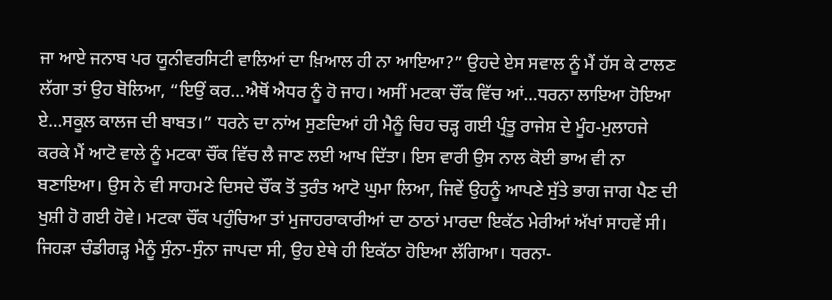ਜਾ ਆਏ ਜਨਾਬ ਪਰ ਯੂਨੀਵਰਸਿਟੀ ਵਾਲਿਆਂ ਦਾ ਖ਼ਿਆਲ ਹੀ ਨਾ ਆਇਆ?” ਉਹਦੇ ਏਸ ਸਵਾਲ ਨੂੰ ਮੈਂ ਹੱਸ ਕੇ ਟਾਲਣ ਲੱਗਾ ਤਾਂ ਉਹ ਬੋਲਿਆ, “ਇਉਂ ਕਰ…ਐਥੋਂ ਐਧਰ ਨੂੰ ਹੋ ਜਾਹ। ਅਸੀਂ ਮਟਕਾ ਚੌਂਕ ਵਿੱਚ ਆਂ…ਧਰਨਾ ਲਾਇਆ ਹੋਇਆ ਏ…ਸਕੂਲ ਕਾਲਜ ਦੀ ਬਾਬਤ।” ਧਰਨੇ ਦਾ ਨਾਂਅ ਸੁਣਦਿਆਂ ਹੀ ਮੈਨੂੰ ਚਿਹ ਚੜ੍ਹ ਗਈ ਪ੍ਰੰਤੂ ਰਾਜੇਸ਼ ਦੇ ਮੂੰਹ-ਮੁਲਾਹਜੇ ਕਰਕੇ ਮੈਂ ਆਟੋ ਵਾਲੇ ਨੂੰ ਮਟਕਾ ਚੌਂਕ ਵਿੱਚ ਲੈ ਜਾਣ ਲਈ ਆਖ ਦਿੱਤਾ। ਇਸ ਵਾਰੀ ਉਸ ਨਾਲ ਕੋਈ ਭਾਅ ਵੀ ਨਾ ਬਣਾਇਆ। ਉਸ ਨੇ ਵੀ ਸਾਹਮਣੇ ਦਿਸਦੇ ਚੌਂਕ ਤੋਂ ਤੁਰੰਤ ਆਟੋ ਘੁਮਾ ਲਿਆ, ਜਿਵੇਂ ਉਹਨੂੰ ਆਪਣੇ ਸੁੱਤੇ ਭਾਗ ਜਾਗ ਪੈਣ ਦੀ ਖੁਸ਼ੀ ਹੋ ਗਈ ਹੋਵੇ। ਮਟਕਾ ਚੌਂਕ ਪਹੁੰਚਿਆ ਤਾਂ ਮੁਜਾਹਰਾਕਾਰੀਆਂ ਦਾ ਠਾਠਾਂ ਮਾਰਦਾ ਇਕੱਠ ਮੇਰੀਆਂ ਅੱਖਾਂ ਸਾਹਵੇਂ ਸੀ। ਜਿਹੜਾ ਚੰਡੀਗੜ੍ਹ ਮੈਨੂੰ ਸੁੰਨਾ-ਸੁੰਨਾ ਜਾਪਦਾ ਸੀ, ਉਹ ਏਥੇ ਹੀ ਇਕੱਠਾ ਹੋਇਆ ਲੱਗਿਆ। ਧਰਨਾ-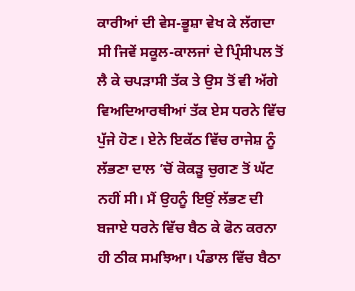ਕਾਰੀਆਂ ਦੀ ਵੇਸ-ਭੂਸ਼ਾ ਵੇਖ ਕੇ ਲੱਗਦਾ ਸੀ ਜਿਵੇਂ ਸਕੂਲ-ਕਾਲਜਾਂ ਦੇ ਪ੍ਰਿੰਸੀਪਲ ਤੋਂ ਲੈ ਕੇ ਚਪੜਾਸੀ ਤੱਕ ਤੇ ਉਸ ਤੋਂ ਵੀ ਅੱਗੇ ਵਿਅਦਿਆਰਥੀਆਂ ਤੱਕ ਏਸ ਧਰਨੇ ਵਿੱਚ ਪੁੱਜੇ ਹੋਣ। ਏਨੇ ਇਕੱਠ ਵਿੱਚ ਰਾਜੇਸ਼ ਨੂੰ ਲੱਭਣਾ ਦਾਲ ’ਚੋਂ ਕੋਕੜੂ ਚੁਗਣ ਤੋਂ ਘੱਟ ਨਹੀਂ ਸੀ। ਮੈਂ ਉਹਨੂੰ ਇਉਂ ਲੱਭਣ ਦੀ ਬਜਾਏ ਧਰਨੇ ਵਿੱਚ ਬੈਠ ਕੇ ਫੋਨ ਕਰਨਾ ਹੀ ਠੀਕ ਸਮਝਿਆ। ਪੰਡਾਲ ਵਿੱਚ ਬੈਠਾ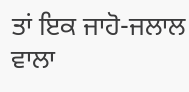ਤਾਂ ਇਕ ਜਾਹੋ-ਜਲਾਲ ਵਾਲਾ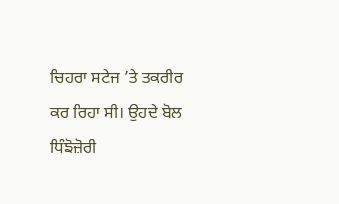ਚਿਹਰਾ ਸਟੇਜ ’ਤੇ ਤਕਰੀਰ ਕਰ ਰਿਹਾ ਸੀ। ਉਹਦੇ ਬੋਲ ਧਿੰਙੋਜ਼ੋਰੀ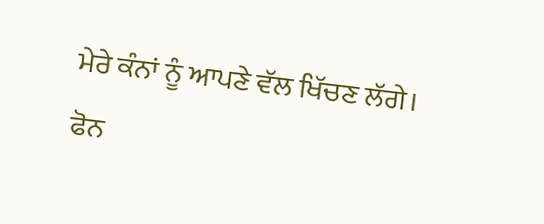ਮੇਰੇ ਕੰਨਾਂ ਨੂੰ ਆਪਣੇ ਵੱਲ ਖਿੱਚਣ ਲੱਗੇ। ਫੋਨ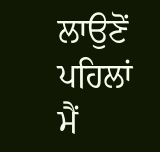ਲਾਉਣੋਂ ਪਹਿਲਾਂ ਮੈਂ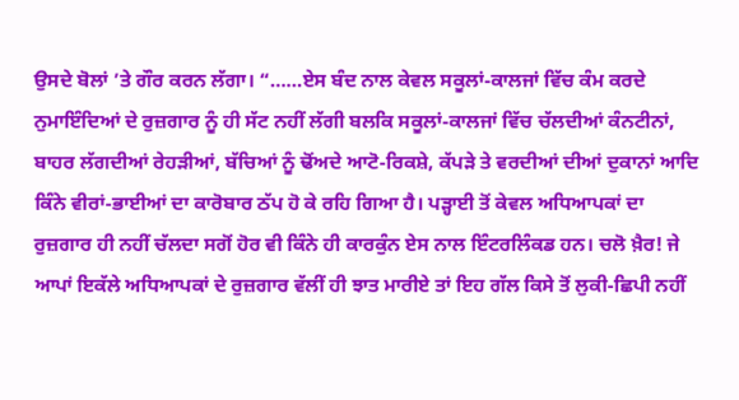ਉਸਦੇ ਬੋਲਾਂ ’ਤੇ ਗੌਰ ਕਰਨ ਲੱਗਾ। “……ਏਸ ਬੰਦ ਨਾਲ ਕੇਵਲ ਸਕੂਲਾਂ-ਕਾਲਜਾਂ ਵਿੱਚ ਕੰਮ ਕਰਦੇ ਨੁਮਾਇੰਦਿਆਂ ਦੇ ਰੁਜ਼ਗਾਰ ਨੂੰ ਹੀ ਸੱਟ ਨਹੀਂ ਲੱਗੀ ਬਲਕਿ ਸਕੂਲਾਂ-ਕਾਲਜਾਂ ਵਿੱਚ ਚੱਲਦੀਆਂ ਕੰਨਟੀਨਾਂ, ਬਾਹਰ ਲੱਗਦੀਆਂ ਰੇਹੜੀਆਂ, ਬੱਚਿਆਂ ਨੂੰ ਢੋਂਅਦੇ ਆਟੋ-ਰਿਕਸ਼ੇ, ਕੱਪੜੇ ਤੇ ਵਰਦੀਆਂ ਦੀਆਂ ਦੁਕਾਨਾਂ ਆਦਿ ਕਿੰਨੇ ਵੀਰਾਂ-ਭਾਈਆਂ ਦਾ ਕਾਰੋਬਾਰ ਠੱਪ ਹੋ ਕੇ ਰਹਿ ਗਿਆ ਹੈ। ਪੜ੍ਹਾਈ ਤੋਂ ਕੇਵਲ ਅਧਿਆਪਕਾਂ ਦਾ ਰੁਜ਼ਗਾਰ ਹੀ ਨਹੀਂ ਚੱਲਦਾ ਸਗੋਂ ਹੋਰ ਵੀ ਕਿੰਨੇ ਹੀ ਕਾਰਕੁੰਨ ਏਸ ਨਾਲ ਇੰਟਰਲਿੰਕਡ ਹਨ। ਚਲੋ ਖ਼ੈਰ! ਜੇ ਆਪਾਂ ਇਕੱਲੇ ਅਧਿਆਪਕਾਂ ਦੇ ਰੁਜ਼ਗਾਰ ਵੱਲੀਂ ਹੀ ਝਾਤ ਮਾਰੀਏ ਤਾਂ ਇਹ ਗੱਲ ਕਿਸੇ ਤੋਂ ਲੁਕੀ-ਛਿਪੀ ਨਹੀਂ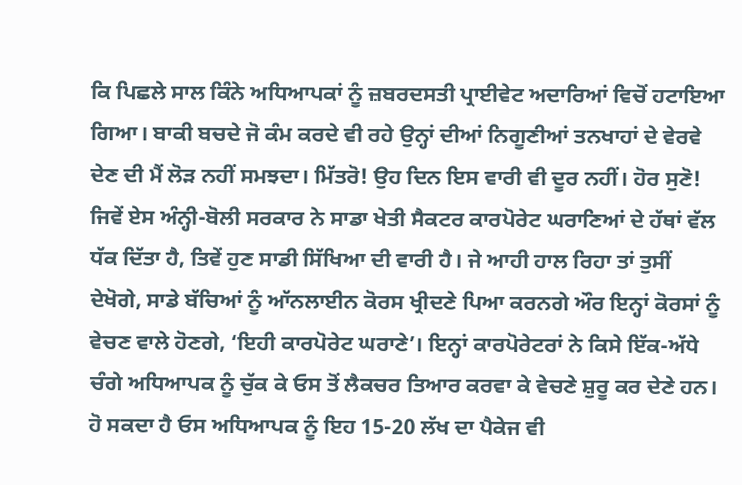ਕਿ ਪਿਛਲੇ ਸਾਲ ਕਿੰਨੇ ਅਧਿਆਪਕਾਂ ਨੂੰ ਜ਼ਬਰਦਸਤੀ ਪ੍ਰਾਈਵੇਟ ਅਦਾਰਿਆਂ ਵਿਚੋਂ ਹਟਾਇਆ ਗਿਆ। ਬਾਕੀ ਬਚਦੇ ਜੋ ਕੰਮ ਕਰਦੇ ਵੀ ਰਹੇ ਉਨ੍ਹਾਂ ਦੀਆਂ ਨਿਗੂਣੀਆਂ ਤਨਖਾਹਾਂ ਦੇ ਵੇਰਵੇ ਦੇਣ ਦੀ ਮੈਂ ਲੋੜ ਨਹੀਂ ਸਮਝਦਾ। ਮਿੱਤਰੋ! ਉਹ ਦਿਨ ਇਸ ਵਾਰੀ ਵੀ ਦੂਰ ਨਹੀਂ। ਹੋਰ ਸੁਣੋ! ਜਿਵੇਂ ਏਸ ਅੰਨ੍ਹੀ-ਬੋਲੀ ਸਰਕਾਰ ਨੇ ਸਾਡਾ ਖੇਤੀ ਸੈਕਟਰ ਕਾਰਪੋਰੇਟ ਘਰਾਣਿਆਂ ਦੇ ਹੱਥਾਂ ਵੱਲ ਧੱਕ ਦਿੱਤਾ ਹੈ, ਤਿਵੇਂ ਹੁਣ ਸਾਡੀ ਸਿੱਖਿਆ ਦੀ ਵਾਰੀ ਹੈ। ਜੇ ਆਹੀ ਹਾਲ ਰਿਹਾ ਤਾਂ ਤੁਸੀਂ ਦੇਖੋਗੇ, ਸਾਡੇ ਬੱਚਿਆਂ ਨੂੰ ਆੱਨਲਾਈਨ ਕੋਰਸ ਖ੍ਰੀਦਣੇ ਪਿਆ ਕਰਨਗੇ ਔਰ ਇਨ੍ਹਾਂ ਕੋਰਸਾਂ ਨੂੰ ਵੇਚਣ ਵਾਲੇ ਹੋਣਗੇ, ‘ਇਹੀ ਕਾਰਪੋਰੇਟ ਘਰਾਣੇ’। ਇਨ੍ਹਾਂ ਕਾਰਪੋਰੇਟਰਾਂ ਨੇ ਕਿਸੇ ਇੱਕ-ਅੱਧੇ ਚੰਗੇ ਅਧਿਆਪਕ ਨੂੰ ਚੁੱਕ ਕੇ ਓਸ ਤੋਂ ਲੈਕਚਰ ਤਿਆਰ ਕਰਵਾ ਕੇ ਵੇਚਣੇ ਸ਼ੁਰੂ ਕਰ ਦੇਣੇ ਹਨ। ਹੋ ਸਕਦਾ ਹੈ ਓਸ ਅਧਿਆਪਕ ਨੂੰ ਇਹ 15-20 ਲੱਖ ਦਾ ਪੈਕੇਜ ਵੀ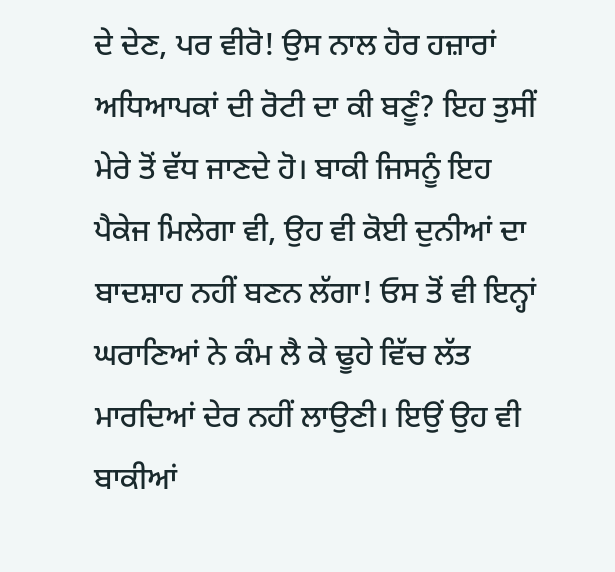ਦੇ ਦੇਣ, ਪਰ ਵੀਰੋ! ਉਸ ਨਾਲ ਹੋਰ ਹਜ਼ਾਰਾਂ ਅਧਿਆਪਕਾਂ ਦੀ ਰੋਟੀ ਦਾ ਕੀ ਬਣੂੰ? ਇਹ ਤੁਸੀਂ ਮੇਰੇ ਤੋਂ ਵੱਧ ਜਾਣਦੇ ਹੋ। ਬਾਕੀ ਜਿਸਨੂੰ ਇਹ ਪੈਕੇਜ ਮਿਲੇਗਾ ਵੀ, ਉਹ ਵੀ ਕੋਈ ਦੁਨੀਆਂ ਦਾ ਬਾਦਸ਼ਾਹ ਨਹੀਂ ਬਣਨ ਲੱਗਾ! ਓਸ ਤੋਂ ਵੀ ਇਨ੍ਹਾਂ ਘਰਾਣਿਆਂ ਨੇ ਕੰਮ ਲੈ ਕੇ ਢੂਹੇ ਵਿੱਚ ਲੱਤ ਮਾਰਦਿਆਂ ਦੇਰ ਨਹੀਂ ਲਾਉਣੀ। ਇਉਂ ਉਹ ਵੀ ਬਾਕੀਆਂ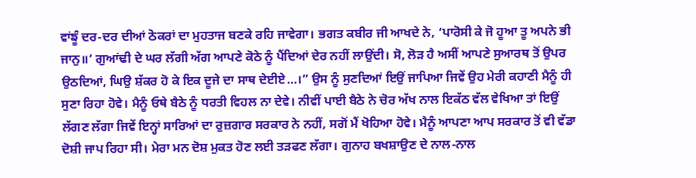ਵਾਂਙੂੰ ਦਰ-ਦਰ ਦੀਆਂ ਠੋਕਰਾਂ ਦਾ ਮੁਹਤਾਜ ਬਣਕੇ ਰਹਿ ਜਾਵੇਗਾ। ਭਗਤ ਕਬੀਰ ਜੀ ਆਖਦੇ ਨੇ, ‘ਪਾਰੋਸੀ ਕੇ ਜੋ ਹੂਆ ਤੂ ਅਪਨੇ ਭੀ ਜਾਨੁ॥’ ਗੁਆਂਢੀ ਦੇ ਘਰ ਲੱਗੀ ਅੱਗ ਆਪਣੇ ਕੋਠੇ ਨੂੰ ਪੈਂਦਿਆਂ ਦੇਰ ਨਹੀਂ ਲਾਉਂਦੀ। ਸੋ, ਲੋੜ ਹੈ ਅਸੀਂ ਆਪਣੇ ਸੁਆਰਥ ਤੋਂ ਉਪਰ ਉਠਦਿਆਂ, ਘਿਉ ਸ਼ੱਕਰ ਹੋ ਕੇ ਇਕ ਦੂਜੇ ਦਾ ਸਾਥ ਦੇਈਏ…।” ਉਸ ਨੂੰ ਸੁਣਦਿਆਂ ਇਉਂ ਜਾਪਿਆ ਜਿਵੇਂ ਉਹ ਮੇਰੀ ਕਹਾਣੀ ਮੈਨੂੰ ਹੀ ਸੁਣਾ ਰਿਹਾ ਹੋਵੇ। ਮੈਨੂੰ ਓਥੇ ਬੈਠੇ ਨੂੰ ਧਰਤੀ ਵਿਹਲ ਨਾ ਦੇਵੇ। ਨੀਵੀਂ ਪਾਈ ਬੈਠੇ ਨੇ ਚੋਰ ਅੱਖ ਨਾਲ ਇਕੱਠ ਵੱਲ ਵੇਖਿਆ ਤਾਂ ਇਉਂ ਲੱਗਣ ਲੱਗਾ ਜਿਵੇਂ ਇਨ੍ਹਾਂ ਸਾਰਿਆਂ ਦਾ ਰੁਜ਼ਗਾਰ ਸਰਕਾਰ ਨੇ ਨਹੀਂ, ਸਗੋਂ ਮੈਂ ਖੋਹਿਆ ਹੋਵੇ। ਮੈਨੂੰ ਆਪਣਾ ਆਪ ਸਰਕਾਰ ਤੋਂ ਵੀ ਵੱਡਾ ਦੋਸ਼ੀ ਜਾਪ ਰਿਹਾ ਸੀ। ਮੇਰਾ ਮਨ ਦੋਸ਼ ਮੁਕਤ ਹੋਣ ਲਈ ਤੜਫਣ ਲੱਗਾ। ਗੁਨਾਹ ਬਖਸ਼ਾਉਣ ਦੇ ਨਾਲ-ਨਾਲ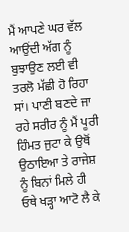ਮੈਂ ਆਪਣੇ ਘਰ ਵੱਲ ਆਉਂਦੀ ਅੱਗ ਨੂੰ ਬੁਝਾਉਣ ਲਈ ਵੀ ਤਰਲੋ ਮੱਛੀ ਹੋ ਰਿਹਾ ਸਾਂ। ਪਾਣੀ ਬਣਦੇ ਜਾ ਰਹੇ ਸਰੀਰ ਨੂੰ ਮੈਂ ਪੂਰੀ ਹਿੰਮਤ ਜੁਟਾ ਕੇ ਉਥੋਂ ਉਠਾਇਆ ਤੇ ਰਾਜੇਸ਼ ਨੂੰ ਬਿਨਾਂ ਮਿਲੇ ਹੀ ਓਥੇ ਖੜ੍ਹਾ ਆਟੋ ਲੈ ਕੇ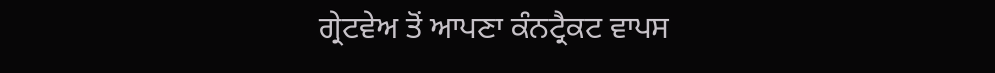ਗ੍ਰੇਟਵੇਅ ਤੋਂ ਆਪਣਾ ਕੰਨਟ੍ਰੈਕਟ ਵਾਪਸ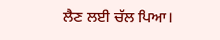ਲੈਣ ਲਈ ਚੱਲ ਪਿਆ।